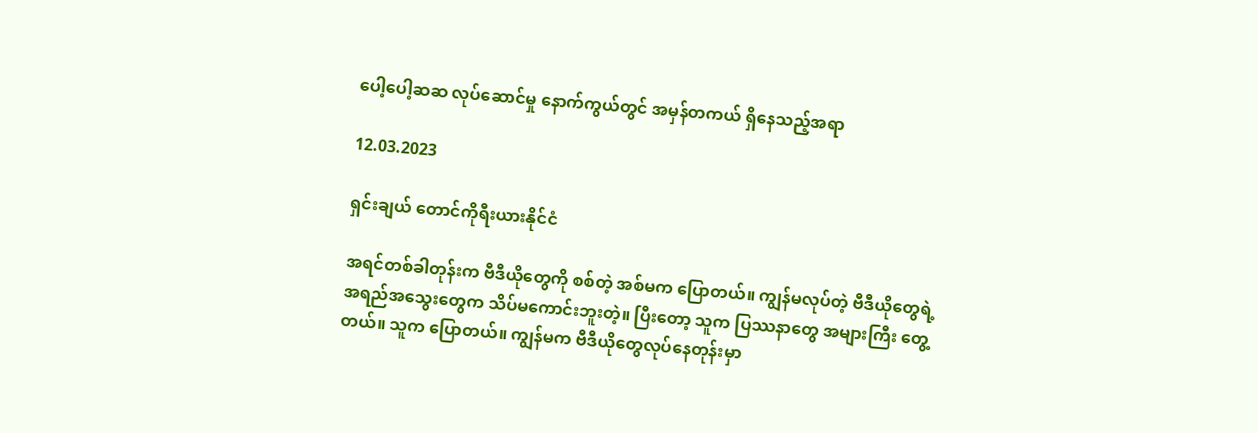ပေါ့ပေါ့ဆဆ လုပ်ဆောင်မှု နောက်ကွယ်တွင် အမှန်တကယ် ရှိနေသည့်အရာ

12.03.2023

ရှင်းချယ် တောင်ကိုရီးယားနိုင်ငံ

အရင်တစ်ခါတုန်းက ဗီဒီယိုတွေကို စစ်တဲ့ အစ်မက ပြောတယ်။ ကျွန်မလုပ်တဲ့ ဗီဒီယိုတွေရဲ့ အရည်အသွေးတွေက သိပ်မကောင်းဘူးတဲ့။ ပြီးတော့ သူက ပြဿနာတွေ အများကြီး တွေ့တယ်။ သူက ပြောတယ်။ ကျွန်မက ဗီဒီယိုတွေလုပ်နေတုန်းမှာ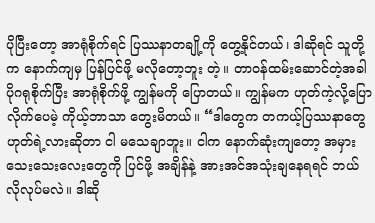ပိုပြီးတော့ အာရုံစိုက်ရင် ပြဿနာတချို့ကို တွေ့နိုင်တယ်၊ ဒါဆိုရင် သူတို့က နောက်ကျမှ ပြန်ပြင်ဖို့ မလိုတော့ဘူး တဲ့။ တာဝန်ထမ်းဆောင်တဲ့အခါ ပိုဂရုစိုက်ပြီး အာရုံစိုက်ဖို့ ကျွန်မကို ပြောတယ်။ ကျွန်မက ဟုတ်ကဲ့လို့ပြောလိုက်ပေမဲ့ ကိုယ့်ဘာသာ တွေးမိတယ်။ “ဒါတွေက တကယ့်ပြဿနာတွေဟုတ်ရဲ့လားဆိုတာ ငါ မသေချာဘူး။ ငါက နောက်ဆုံးကျတော့ အမှားသေးသေးလေးတွေကို ပြင်ဖို့ အချိန်နဲ့ အားအင်အသုံးချနေရရင် ဘယ်လိုလုပ်မလဲ။ ဒါဆို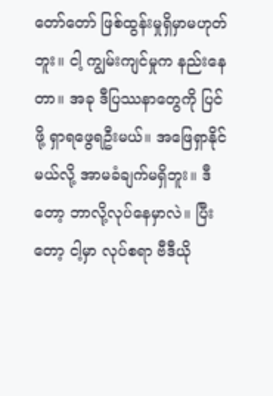တော်တော် ဖြစ်ထွန်းမှုရှိမှာမဟုတ်ဘူး။ ငါ့ ကျွမ်းကျင်မှုက နည်းနေတာ။ အခု ဒီပြဿနာတွေကို ပြင်ဖို့ ရှာရဖွေရဦးမယ်။ အဖြေရှာနိုင်မယ်လို့ အာမခံချက်မရှိဘူး။ ဒီတော့ ဘာလို့လုပ်နေမှာလဲ။ ပြီးတော့ ငါ့မှာ လုပ်စရာ ဗီဒီယို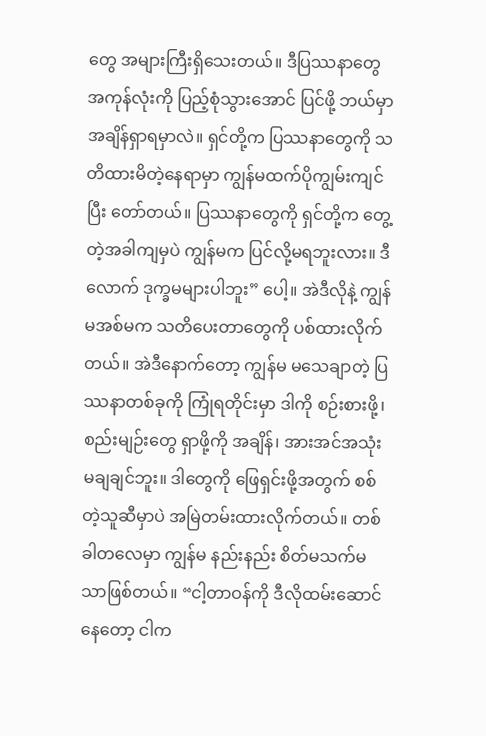တွေ အများကြီးရှိသေးတယ်။ ဒီပြဿနာတွေအကုန်လုံးကို ပြည့်စုံသွားအောင် ပြင်ဖို့ ဘယ်မှာ အချိန်ရှာရမှာလဲ။ ရှင်တို့က ပြဿနာတွေကို သတိထားမိတဲ့နေရာမှာ ကျွန်မထက်ပိုကျွမ်းကျင်ပြီး တော်တယ်။ ပြဿနာတွေကို ရှင်တို့က တွေ့တဲ့အခါကျမှပဲ ကျွန်မက ပြင်လို့မရဘူးလား။ ဒီလောက် ဒုက္ခမများပါဘူး” ပေါ့။ အဲဒီလိုနဲ့ ကျွန်မအစ်မက သတိပေးတာတွေကို ပစ်ထားလိုက်တယ်။ အဲဒီနောက်တော့ ကျွန်မ မသေချာတဲ့ ပြဿနာတစ်ခုကို ကြုံရတိုင်းမှာ ဒါကို စဉ်းစားဖို့၊ စည်းမျဉ်းတွေ ရှာဖို့ကို အချိန်၊ အားအင်အသုံးမချချင်ဘူး။ ဒါတွေကို ဖြေရှင်းဖို့အတွက် စစ်တဲ့သူဆီမှာပဲ အမြဲတမ်းထားလိုက်တယ်။ တစ်ခါတလေမှာ ကျွန်မ နည်းနည်း စိတ်မသက်မသာဖြစ်တယ်။ “ငါ့တာဝန်ကို ဒီလိုထမ်းဆောင်နေတော့ ငါက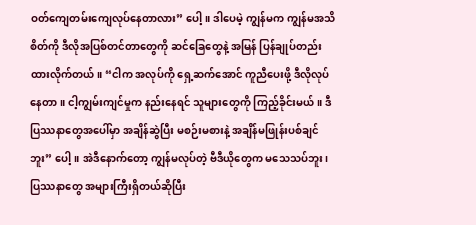ဝတ်ကျေတမ်းကျေလုပ်နေတာလား” ပေါ့။ ဒါပေမဲ့ ကျွန်မက ကျွန်မအသိစိတ်ကို ဒီလိုအပြစ်တင်တာတွေကို ဆင်ခြေတွေနဲ့ အမြန် ပြန်ချုပ်တည်းထားလိုက်တယ်။ “ငါက အလုပ်ကို ရှေ့ဆက်အောင် ကူညီပေးဖို့ ဒီလိုလုပ်နေတာ။ ငါ့ကျွမ်းကျင်မှုက နည်းနေရင် သူများတွေကို ကြည့်ခိုင်းမယ်။ ဒီပြဿနာတွေအပေါ်မှာ အချိန်ဆွဲပြီး မစဉ်းမစားနဲ့ အချိန်မဖြုန်းပစ်ချင်ဘူး” ပေါ့။ အဲဒီနောက်တော့ ကျွန်မလုပ်တဲ့ ဗီဒီယိုတွေက မသေသပ်ဘူး၊ ပြဿနာတွေ အများကြီးရှိတယ်ဆိုပြီး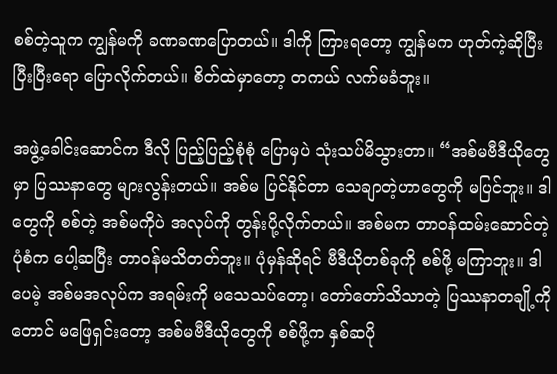စစ်တဲ့သူက ကျွန်မကို ခဏခဏပြောတယ်။ ဒါကို ကြားရတော့ ကျွန်မက ဟုတ်ကဲ့ဆိုပြီး ပြီးပြီးရော ပြောလိုက်တယ်။ စိတ်ထဲမှာတော့ တကယ် လက်မခံဘူး။

အဖွဲ့ခေါင်းဆောင်က ဒီလို ပြည့်ပြည့်စုံစုံ ပြောမှပဲ သုံးသပ်မိသွားတာ။ “အစ်မဗီဒီယိုတွေမှာ ပြဿနာတွေ များလွန်းတယ်။ အစ်မ ပြင်နိုင်တာ သေချာတဲ့ဟာတွေကို မပြင်ဘူး။ ဒါတွေကို စစ်တဲ့ အစ်မကိုပဲ အလုပ်ကို တွန်းပို့လိုက်တယ်။ အစ်မက တာဝန်ထမ်းဆောင်တဲ့ပုံစံက ပေါ့ဆပြီး တာဝန်မသိတတ်ဘူး။ ပုံမှန်ဆိုရင် ဗီဒီယိုတစ်ခုကို စစ်ဖို့ မကြာဘူး။ ဒါပေမဲ့ အစ်မအလုပ်က အရမ်းကို မသေသပ်တော့၊ တော်တော်သိသာတဲ့ ပြဿနာတချို့ကိုတောင် မဖြေရှင်းတော့ အစ်မဗီဒီယိုတွေကို စစ်ဖို့က နှစ်ဆပို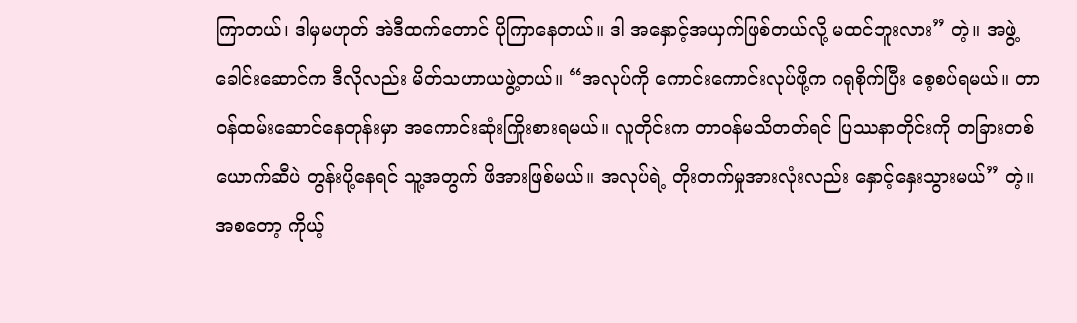ကြာတယ်၊ ဒါမှမဟုတ် အဲဒီထက်တောင် ပိုကြာနေတယ်။ ဒါ အနှောင့်အယှက်ဖြစ်တယ်လို့ မထင်ဘူးလား” တဲ့။ အဖွဲ့ခေါင်းဆောင်က ဒီလိုလည်း မိတ်သဟာယဖွဲ့တယ်။ “အလုပ်ကို ကောင်းကောင်းလုပ်ဖို့က ဂရုစိုက်ပြီး စေ့စပ်ရမယ်။ တာဝန်ထမ်းဆောင်နေတုန်းမှာ အကောင်းဆုံးကြိုးစားရမယ်။ လူတိုင်းက တာဝန်မသိတတ်ရင် ပြဿနာတိုင်းကို တခြားတစ်ယောက်ဆီပဲ တွန်းပို့နေရင် သူ့အတွက် ဖိအားဖြစ်မယ်။ အလုပ်ရဲ့ တိုးတက်မှုအားလုံးလည်း နှောင့်နှေးသွားမယ်” တဲ့။ အစတော့ ကိုယ့်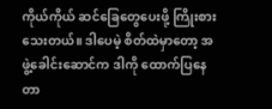ကိုယ်ကိုယ် ဆင်ခြေတွေပေးဖို့ ကြိုးစားသေးတယ်။ ဒါပေမဲ့ စိတ်ထဲမှာတော့ အဖွဲ့ခေါင်းဆောင်က ဒါကို ထောက်ပြနေတာ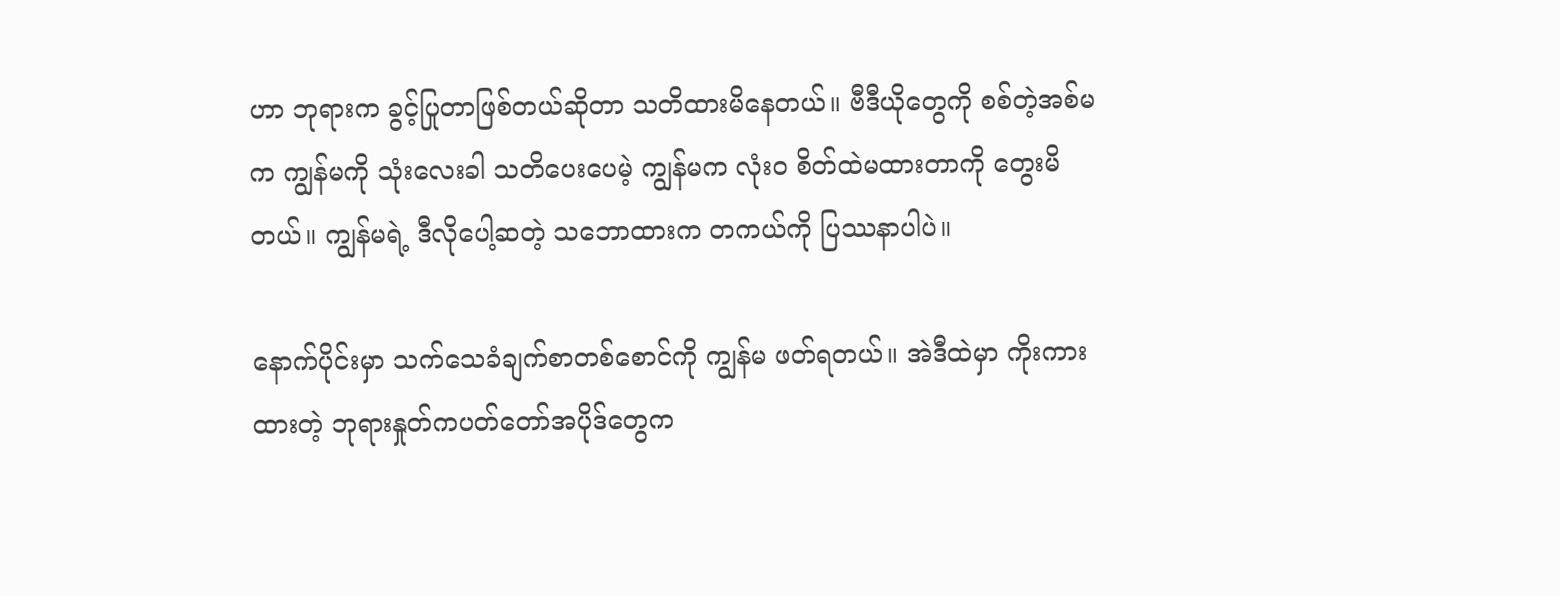ဟာ ဘုရားက ခွင့်ပြုတာဖြစ်တယ်ဆိုတာ သတိထားမိနေတယ်။ ဗီဒီယိုတွေကို စစ်တဲ့အစ်မက ကျွန်မကို သုံးလေးခါ သတိပေးပေမဲ့ ကျွန်မက လုံးဝ စိတ်ထဲမထားတာကို တွေးမိတယ်။ ကျွန်မရဲ့ ဒီလိုပေါ့ဆတဲ့ သဘောထားက တကယ်ကို ပြဿနာပါပဲ။

နောက်ပိုင်းမှာ သက်သေခံချက်စာတစ်စောင်ကို ကျွန်မ ဖတ်ရတယ်။ အဲဒီထဲမှာ ကိုးကားထားတဲ့ ဘုရားနှုတ်ကပတ်တော်အပိုဒ်တွေက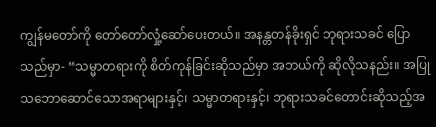ကျွန်မတော်ကို တော်တော်လှုံ့ဆော်ပေးတယ်။ အနန္တတန်ခိုးရှင် ဘုရားသခင် ပြောသည်မှာ- “သမ္မာတရားကို စိတ်ကုန်ခြင်းဆိုသည်မှာ အဘယ်ကို ဆိုလိုသနည်း။ အပြုသဘောဆောင်သောအရာများနှင့်၊ သမ္မာတရားနှင့်၊ ဘုရားသခင်တောင်းဆိုသည့်အ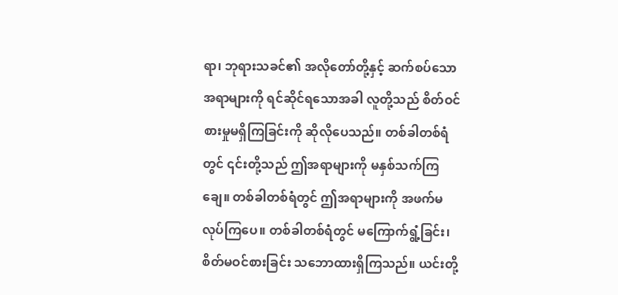ရာ၊ ဘုရားသခင်၏ အလိုတော်တို့နှင့် ဆက်စပ်သောအရာများကို ရင်ဆိုင်ရသောအခါ လူတို့သည် စိတ်ဝင်စားမှုမရှိကြခြင်းကို ဆိုလိုပေသည်။ တစ်ခါတစ်ရံတွင် ၎င်းတို့သည် ဤအရာများကို မနှစ်သက်ကြချေ။ တစ်ခါတစ်ရံတွင် ဤအရာများကို အဖက်မလုပ်ကြပေ။ တစ်ခါတစ်ရံတွင် မကြောက်ရွံ့ခြင်း၊ စိတ်မဝင်စားခြင်း သဘောထားရှိကြသည်။ ယင်းတို့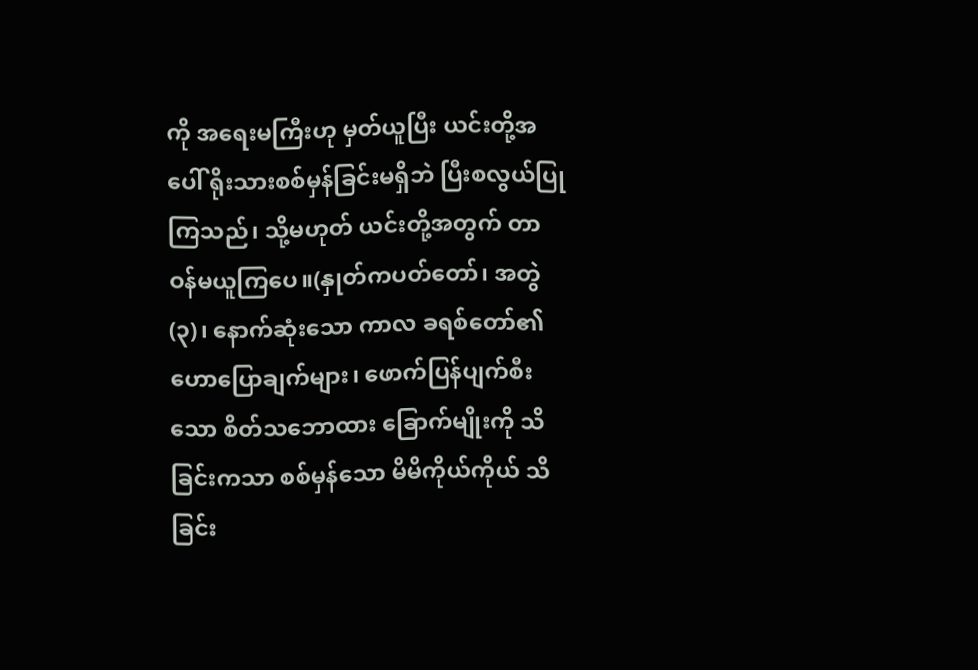ကို အရေးမကြီးဟု မှတ်ယူပြီး ယင်းတို့အပေါ် ရိုးသားစစ်မှန်ခြင်းမရှိဘဲ ပြီးစလွယ်ပြုကြသည်၊ သို့မဟုတ် ယင်းတို့အတွက် တာဝန်မယူကြပေ။(နှုတ်ကပတ်တော်၊ အတွဲ (၃)၊ နောက်ဆုံးသော ကာလ ခရစ်တော်၏ ဟောပြောချက်များ၊ ဖောက်ပြန်ပျက်စီးသော စိတ်သဘောထား ခြောက်မျိုးကို သိခြင်းကသာ စစ်မှန်သော မိမိကိုယ်ကိုယ် သိခြင်း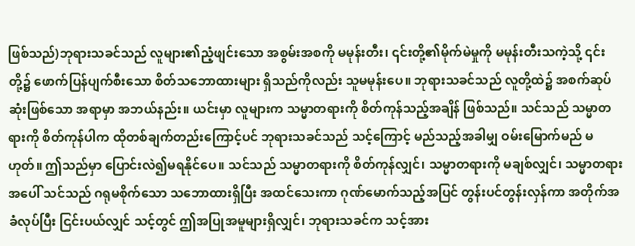ဖြစ်သည်)ဘုရားသခင်သည် လူများ၏ညံ့ဖျင်းသော အစွမ်းအစကို မမုန်းတီး၊ ၎င်းတို့၏မိုက်မဲမှုကို မမုန်းတီးသကဲ့သို့ ၎င်းတို့၌ ဖောက်ပြန်ပျက်စီးသော စိတ်သဘောထားများ ရှိသည်ကိုလည်း သူမမုန်းပေ။ ဘုရားသခင်သည် လူတို့ထဲ၌ အစက်ဆုပ်ဆုံးဖြစ်သော အရာမှာ အဘယ်နည်း။ ယင်းမှာ လူများက သမ္မာတရားကို စိတ်ကုန်သည့်အချိန် ဖြစ်သည်။ သင်သည် သမ္မာတရားကို စိတ်ကုန်ပါက ထိုတစ်ချက်တည်းကြောင့်ပင် ဘုရားသခင်သည် သင့်ကြောင့် မည်သည့်အခါမျှ ဝမ်းမြောက်မည် မဟုတ်။ ဤသည်မှာ ပြောင်းလဲ၍မရနိုင်ပေ။ သင်သည် သမ္မာတရားကို စိတ်ကုန်လျှင်၊ သမ္မာတရားကို မချစ်လျှင်၊ သမ္မာတရားအပေါ် သင်သည် ဂရုမစိုက်သော သဘောထားရှိပြီး အထင်သေးကာ ဂုဏ်မောက်သည့်အပြင် တွန်းပင်တွန်းလှန်ကာ အတိုက်အခံလုပ်ပြီး ငြင်းပယ်လျှင် သင့်တွင် ဤအပြုအမူများရှိလျှင်၊ ဘုရားသခင်က သင့်အား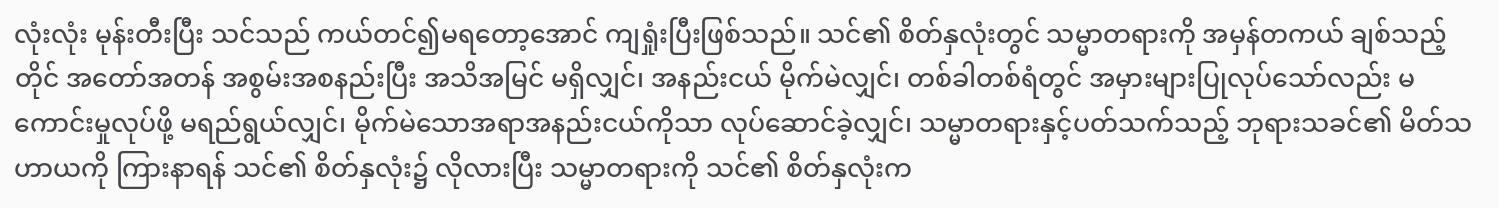လုံးလုံး မုန်းတီးပြီး သင်သည် ကယ်တင်၍မရတော့အောင် ကျရှုံးပြီးဖြစ်သည်။ သင်၏ စိတ်နှလုံးတွင် သမ္မာတရားကို အမှန်တကယ် ချစ်သည့်တိုင် အတော်အတန် အစွမ်းအစနည်းပြီး အသိအမြင် မရှိလျှင်၊ အနည်းငယ် မိုက်မဲလျှင်၊ တစ်ခါတစ်ရံတွင် အမှားများပြုလုပ်သော်လည်း မကောင်းမှုလုပ်ဖို့ မရည်ရွယ်လျှင်၊ မိုက်မဲသောအရာအနည်းငယ်ကိုသာ လုပ်ဆောင်ခဲ့လျှင်၊ သမ္မာတရားနှင့်ပတ်သက်သည့် ဘုရားသခင်၏ မိတ်သဟာယကို ကြားနာရန် သင်၏ စိတ်နှလုံး၌ လိုလားပြီး သမ္မာတရားကို သင်၏ စိတ်နှလုံးက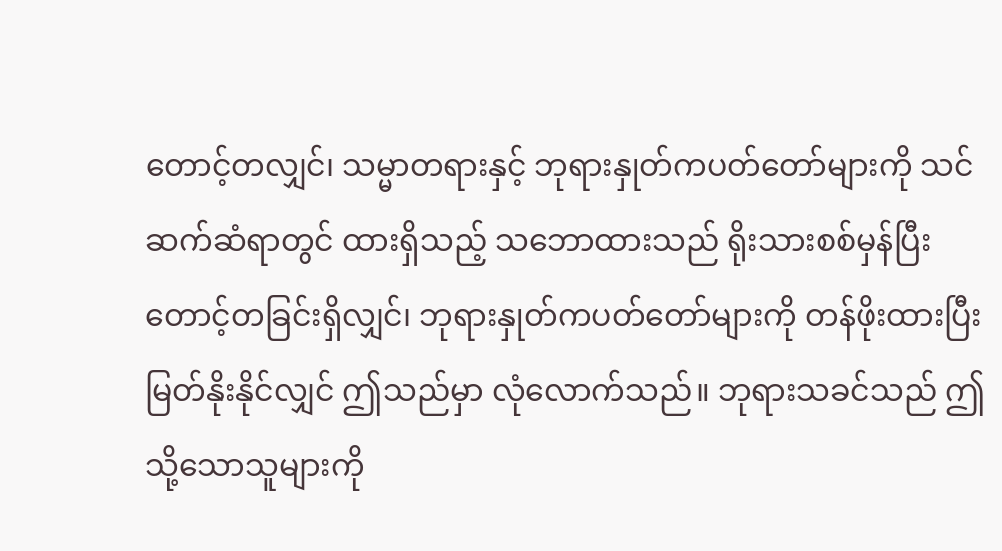တောင့်တလျှင်၊ သမ္မာတရားနှင့် ဘုရားနှုတ်ကပတ်တော်များကို သင်ဆက်ဆံရာတွင် ထားရှိသည့် သဘောထားသည် ရိုးသားစစ်မှန်ပြီး တောင့်တခြင်းရှိလျှင်၊ ဘုရားနှုတ်ကပတ်တော်များကို တန်ဖိုးထားပြီး မြတ်နိုးနိုင်လျှင် ဤသည်မှာ လုံလောက်သည်။ ဘုရားသခင်သည် ဤသို့သောသူများကို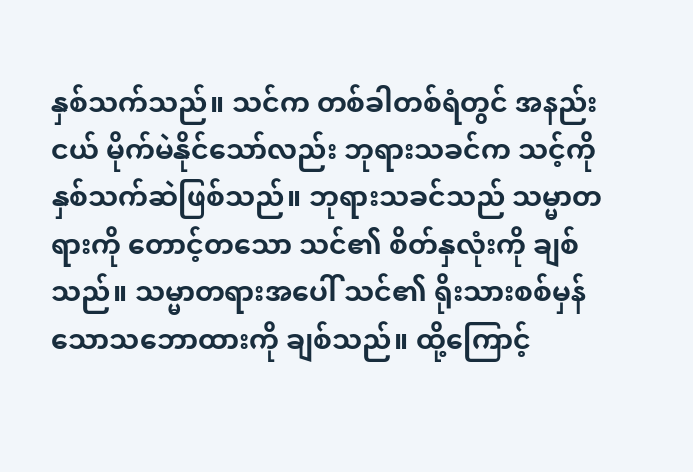နှစ်သက်သည်။ သင်က တစ်ခါတစ်ရံတွင် အနည်းငယ် မိုက်မဲနိုင်သော်လည်း ဘုရားသခင်က သင့်ကိုနှစ်သက်ဆဲဖြစ်သည်။ ဘုရားသခင်သည် သမ္မာတရားကို တောင့်တသော သင်၏ စိတ်နှလုံးကို ချစ်သည်။ သမ္မာတရားအပေါ် သင်၏ ရိုးသားစစ်မှန်သောသဘောထားကို ချစ်သည်။ ထို့ကြောင့်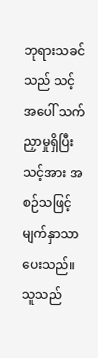ဘုရားသခင်သည် သင့်အပေါ် သက်ညှာမှုရှိပြီး သင့်အား အစဉ်သဖြင့် မျက်နှာသာပေးသည်။ သူသည်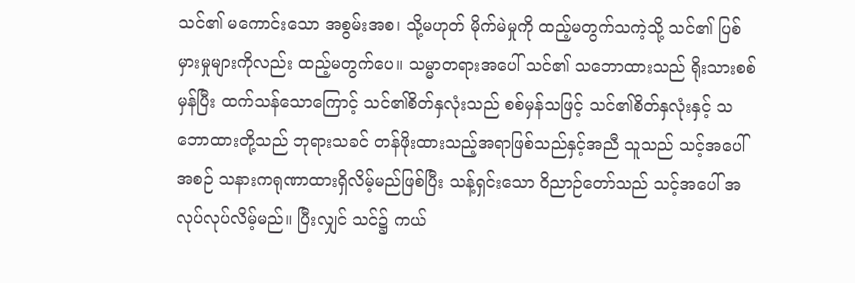သင်၏ မကောင်းသော အစွမ်းအစ၊ သို့မဟုတ် မိုက်မဲမှုကို ထည့်မတွက်သကဲ့သို့ သင်၏ ပြစ်မှားမှုများကိုလည်း ထည့်မတွက်ပေ။ သမ္မာတရားအပေါ် သင်၏ သဘောထားသည် ရိုးသားစစ်မှန်ပြီး ထက်သန်သောကြောင့် သင်၏စိတ်နှလုံးသည် စစ်မှန်သဖြင့် သင်၏စိတ်နှလုံးနှင့် သဘောထားတို့သည် ဘုရားသခင် တန်ဖိုးထားသည့်အရာဖြစ်သည်နှင့်အညီ သူသည် သင့်အပေါ် အစဉ် သနားကရုဏာထားရှိလိမ့်မည်ဖြစ်ပြီး သန့်ရှင်းသော ဝိညာဉ်တော်သည် သင့်အပေါ် အလုပ်လုပ်လိမ့်မည်။ ပြီးလျှင် သင်၌ ကယ်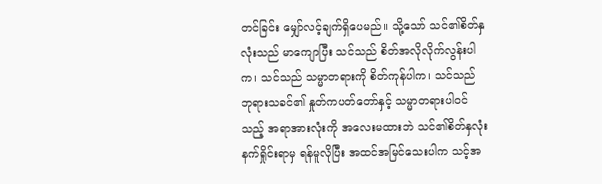တင်ခြင်း မျှော်လင့်ချက်ရှိပေမည်။ သို့သော် သင်၏စိတ်နှလုံးသည် မာကျောပြီး သင်သည် စိတ်အလိုလိုက်လွန်းပါက၊ သင်သည် သမ္မာတရားကို စိတ်ကုန်ပါက၊ သင်သည် ဘုရားသခင်၏ နှုတ်ကပတ်တော်နှင့် သမ္မာတရားပါဝင်သည့် အရာအားလုံးကို အလေးမထားဘဲ သင်၏စိတ်နှလုံးနက်ရှိုင်းရာမှ ရန်မူလိုပြီး အထင်အမြင်သေးပါက သင့်အ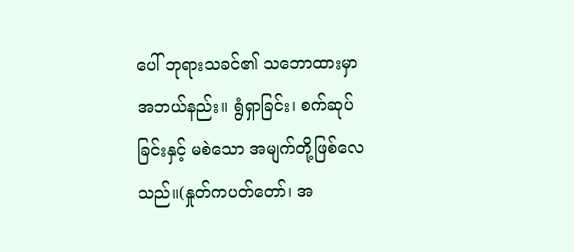ပေါ် ဘုရားသခင်၏ သဘောထားမှာ အဘယ်နည်း။ ရွံရှာခြင်း၊ စက်ဆုပ်ခြင်းနှင့် မစဲသော အမျက်တို့ဖြစ်လေသည်။(နှုတ်ကပတ်တော်၊ အ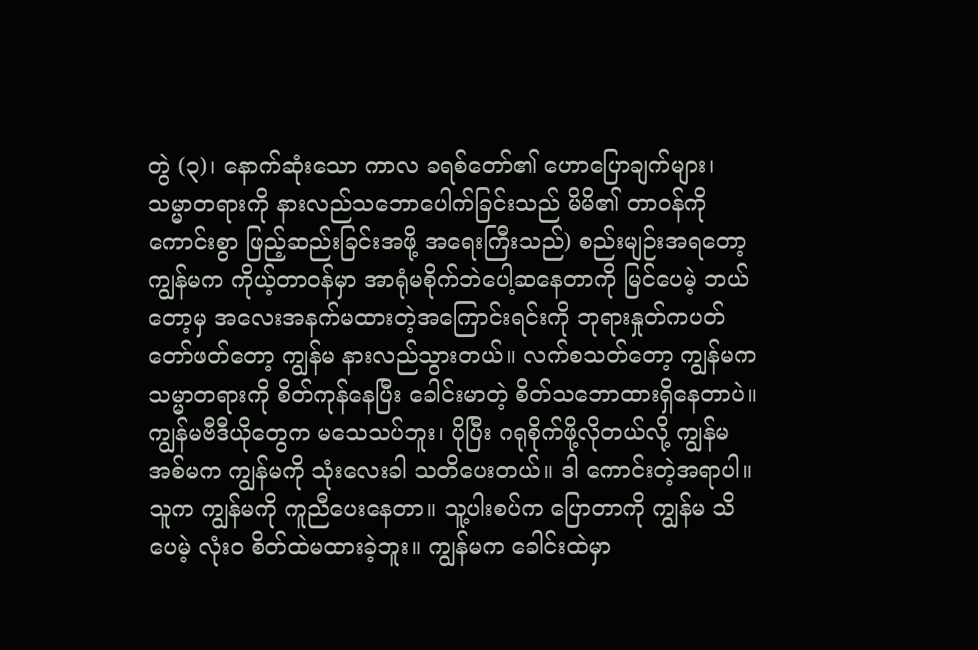တွဲ (၃)၊ နောက်ဆုံးသော ကာလ ခရစ်တော်၏ ဟောပြောချက်များ၊ သမ္မာတရားကို နားလည်သဘောပေါက်ခြင်းသည် မိမိ၏ တာဝန်ကို ကောင်းစွာ ဖြည့်ဆည်းခြင်းအဖို့ အရေးကြီးသည်) စည်းမျဉ်းအရတော့ ကျွန်မက ကိုယ့်တာဝန်မှာ အာရုံမစိုက်ဘဲပေါ့ဆနေတာကို မြင်ပေမဲ့ ဘယ်တော့မှ အလေးအနက်မထားတဲ့အကြောင်းရင်းကို ဘုရားနှုတ်ကပတ်တော်ဖတ်တော့ ကျွန်မ နားလည်သွားတယ်။ လက်စသတ်တော့ ကျွန်မက သမ္မာတရားကို စိတ်ကုန်နေပြီး ခေါင်းမာတဲ့ စိတ်သဘောထားရှိနေတာပဲ။ ကျွန်မဗီဒီယိုတွေက မသေသပ်ဘူး၊ ပိုပြီး ဂရုစိုက်ဖို့လိုတယ်လို့ ကျွန်မအစ်မက ကျွန်မကို သုံးလေးခါ သတိပေးတယ်။ ဒါ ကောင်းတဲ့အရာပါ။ သူက ကျွန်မကို ကူညီပေးနေတာ။ သူ့ပါးစပ်က ပြောတာကို ကျွန်မ သိပေမဲ့ လုံးဝ စိတ်ထဲမထားခဲ့ဘူး။ ကျွန်မက ခေါင်းထဲမှာ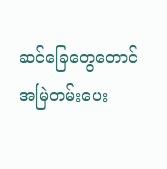ဆင်ခြေတွေတောင် အမြဲတမ်းပေး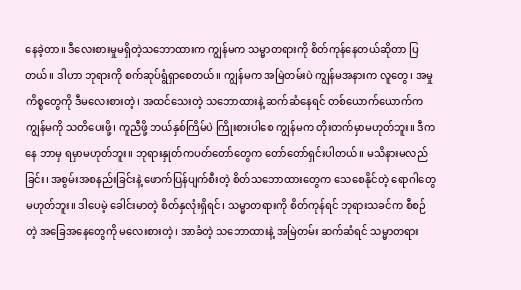နေခဲ့တာ။ ဒီလေးစားမှုမရှိတဲ့သဘောထားက ကျွန်မက သမ္မာတရားကို စိတ်ကုန်နေတယ်ဆိုတာ ပြတယ်။ ဒါဟာ ဘုရားကို စက်ဆုပ်ရွံရှာစေတယ်။ ကျွန်မက အမြဲတမ်းပဲ ကျွန်မအနားက လူတွေ၊ အမှုကိစ္စတွေကို ဒီမလေးစားတဲ့၊ အထင်သေးတဲ့ သဘောထားနဲ့ ဆက်ဆံနေရင် တစ်ယောက်ယောက်က ကျွန်မကို သတိပေးဖို့၊ ကူညီဖို့ ဘယ်နှစ်ကြိမ်ပဲ ကြိုးစားပါစေ ကျွန်မက တိုးတက်မှာမဟုတ်ဘူး။ ဒီကနေ ဘာမှ ရမှာမဟုတ်ဘူး။ ဘုရားနှုတ်ကပတ်တော်တွေက တော်တော်ရှင်းပါတယ်။ မသိနားမလည်ခြင်း၊ အစွမ်းအစနည်းခြင်းနဲ့ ဖောက်ပြန်ပျက်စီးတဲ့ စိတ်သဘောထားတွေက သေစေနိုင်တဲ့ ရောဂါတွေမဟုတ်ဘူး။ ဒါပေမဲ့ ခေါင်းမာတဲ့ စိတ်နှလုံးရှိရင်၊ သမ္မာတရားကို စိတ်ကုန်ရင် ဘုရားသခင်က စီစဉ်တဲ့ အခြေအနေတွေကို မလေးစားတဲ့၊ အာခံတဲ့ သဘောထားနဲ့ အမြဲတမ်း ဆက်ဆံရင် သမ္မာတရား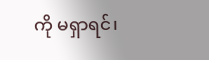ကို မရှာရင်၊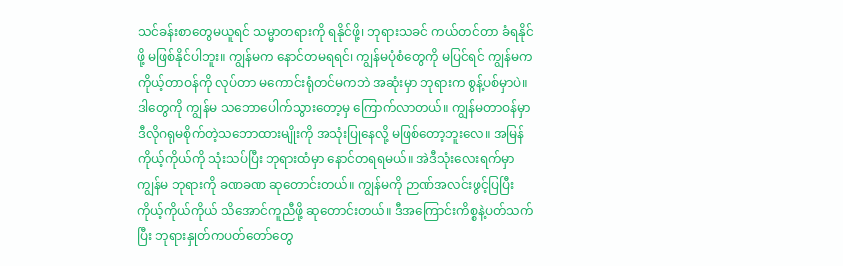သင်ခန်းစာတွေမယူရင် သမ္မာတရားကို ရနိုင်ဖို့၊ ဘုရားသခင် ကယ်တင်တာ ခံရနိုင်ဖို့ မဖြစ်နိုင်ပါဘူး။ ကျွန်မက နောင်တမရရင်၊ ကျွန်မပုံစံတွေကို မပြင်ရင် ကျွန်မက ကိုယ့်တာဝန်ကို လုပ်တာ မကောင်းရုံတင်မကဘဲ အဆုံးမှာ ဘုရားက စွန့်ပစ်မှာပဲ။ ဒါတွေကို ကျွန်မ သဘောပေါက်သွားတော့မှ ကြောက်လာတယ်။ ကျွန်မတာဝန်မှာ ဒီလိုဂရုမစိုက်တဲ့သဘောထားမျိုးကို အသုံးပြုနေလို့ မဖြစ်တော့ဘူးလေ။ အမြန် ကိုယ့်ကိုယ်ကို သုံးသပ်ပြီး ဘုရားထံမှာ နောင်တရရမယ်။ အဲဒီသုံးလေးရက်မှာ ကျွန်မ ဘုရားကို ခဏခဏ ဆုတောင်းတယ်။ ကျွန်မကို ဉာဏ်အလင်းဖွင့်ပြပြီး ကိုယ့်ကိုယ်ကိုယ် သိအောင်ကူညီဖို့ ဆုတောင်းတယ်။ ဒီအကြောင်းကိစ္စနဲ့ပတ်သက်ပြီး ဘုရားနှုတ်ကပတ်တော်တွေ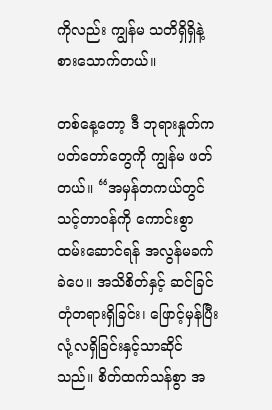ကိုလည်း ကျွန်မ သတိရှိရှိနဲ့ စားသောက်တယ်။

တစ်နေ့တော့ ဒီ ဘုရားနှုတ်ကပတ်တော်တွေကို ကျွန်မ ဖတ်တယ်။ “အမှန်တကယ်တွင် သင့်တာဝန်ကို ကောင်းစွာထမ်းဆောင်ရန် အလွန်မခက်ခဲပေ။ အသိစိတ်နှင့် ဆင်ခြင်တုံတရားရှိခြင်း၊ ဖြောင့်မှန်ပြီး လုံ့လရှိခြင်းနှင့်သာဆိုင်သည်။ စိတ်ထက်သန်စွာ အ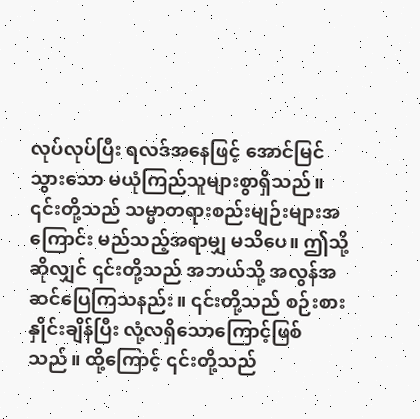လုပ်လုပ်ပြီး ရလဒ်အနေဖြင့် အောင်မြင်သွားသော မယုံကြည်သူများစွာရှိသည်။ ၎င်းတို့သည် သမ္မာတရားစည်းမျဉ်းများအကြောင်း မည်သည့်အရာမျှ မသိပေ။ ဤသို့ဆိုလျှင် ၎င်းတို့သည် အဘယ်သို့ အလွန်အဆင်ပြေကြသနည်း။ ၎င်းတို့သည် စဉ်းစားနှိုင်းချိန်ပြီး လုံ့လရှိသောကြောင့်ဖြစ်သည်။ ထို့ကြောင့် ၎င်းတို့သည်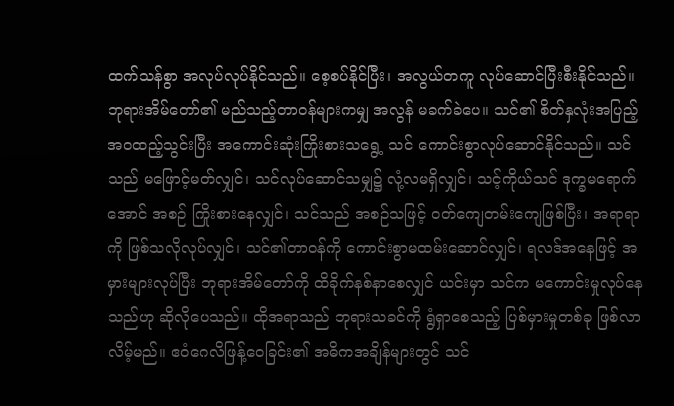ထက်သန်စွာ အလုပ်လုပ်နိုင်သည်။ စေ့စပ်နိုင်ပြီး၊ အလွယ်တကူ လုပ်ဆောင်ပြီးစီးနိုင်သည်။ ဘုရားအိမ်တော်၏ မည်သည့်တာဝန်များကမျှ အလွန် မခက်ခဲပေ။ သင်၏ စိတ်နှလုံးအပြည့်အဝထည့်သွင်းပြီး အကောင်းဆုံးကြိုးစားသရွေ့ သင် ကောင်းစွာလုပ်ဆောင်နိုင်သည်။ သင်သည် မဖြောင့်မတ်လျှင်၊ သင်လုပ်ဆောင်သမျှ၌ လုံ့လမရှိလျှင်၊ သင့်ကိုယ်သင် ဒုက္ခမရောက်အောင် အစဉ် ကြိုးစားနေလျှင်၊ သင်သည် အစဉ်သဖြင့် ဝတ်ကျေတမ်းကျေဖြစ်ပြီး၊ အရာရာကို ဖြစ်သလိုလုပ်လျှင်၊ သင်၏တာဝန်ကို ကောင်းစွာမထမ်းဆောင်လျှင်၊ ရလဒ်အနေဖြင့် အမှားများလုပ်ပြီး ဘုရားအိမ်တော်ကို ထိခိုက်နစ်နာစေလျှင် ယင်းမှာ သင်က မကောင်းမှုလုပ်နေသည်ဟု ဆိုလိုပေသည်။ ထိုအရာသည် ဘုရားသခင်ကို ရွံရှာစေသည့် ပြစ်မှားမှုတစ်ခု ဖြစ်လာလိမ့်မည်။ ဧဝံဂေလိဖြန့်ဝေခြင်း၏ အဓိကအချိန်များတွင် သင်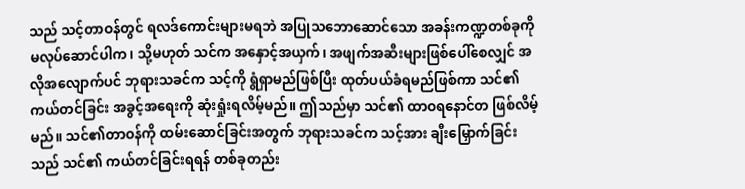သည် သင့်တာဝန်တွင် ရလဒ်ကောင်းများမရဘဲ အပြုသဘောဆောင်သော အခန်းကဏ္ဍတစ်ခုကို မလုပ်ဆောင်ပါက၊ သို့မဟုတ် သင်က အနှောင့်အယှက်၊ အဖျက်အဆီးများဖြစ်ပေါ်စေလျှင် အလိုအလျောက်ပင် ဘုရားသခင်က သင့်ကို ရွံရှာမည်ဖြစ်ပြီး ထုတ်ပယ်ခံရမည်ဖြစ်ကာ သင်၏ ကယ်တင်ခြင်း အခွင့်အရေးကို ဆုံးရှုံးရလိမ့်မည်။ ဤသည်မှာ သင်၏ ထာဝရနောင်တ ဖြစ်လိမ့်မည်။ သင်၏တာဝန်ကို ထမ်းဆောင်ခြင်းအတွက် ဘုရားသခင်က သင့်အား ချီးမြှောက်ခြင်းသည် သင်၏ ကယ်တင်ခြင်းရရန် တစ်ခုတည်း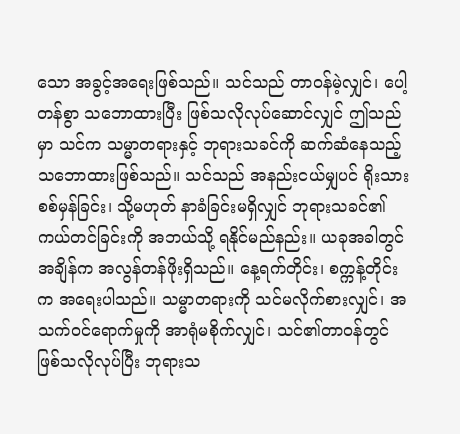သော အခွင့်အရေးဖြစ်သည်။ သင်သည် တာဝန်မဲ့လျှင်၊ ပေါ့တန်စွာ သဘောထားပြီး ဖြစ်သလိုလုပ်ဆောင်လျှင် ဤသည်မှာ သင်က သမ္မာတရားနှင့် ဘုရားသခင်ကို ဆက်ဆံနေသည့် သဘောထားဖြစ်သည်။ သင်သည် အနည်းငယ်မျှပင် ရိုးသားစစ်မှန်ခြင်း၊ သို့မဟုတ် နာခံခြင်းမရှိလျှင် ဘုရားသခင်၏ ကယ်တင်ခြင်းကို အဘယ်သို့ ရနိုင်မည်နည်း။ ယခုအခါတွင် အချိန်က အလွန်တန်ဖိုးရှိသည်။ နေ့ရက်တိုင်း၊ စက္ကန့်တိုင်းက အရေးပါသည်။ သမ္မာတရားကို သင်မလိုက်စားလျှင်၊ အသက်ဝင်ရောက်မှုကို အာရုံမစိုက်လျှင်၊ သင်၏တာဝန်တွင် ဖြစ်သလိုလုပ်ပြီး ဘုရားသ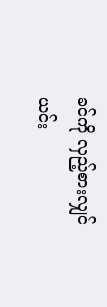ခင်ကို လှည့်စားလျှင် ယင်း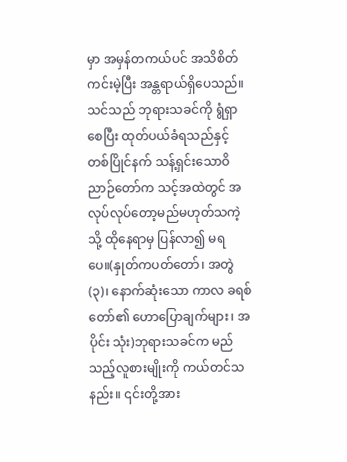မှာ အမှန်တကယ်ပင် အသိစိတ်ကင်းမဲ့ပြီး အန္တရာယ်ရှိပေသည်။ သင်သည် ဘုရားသခင်ကို ရွံရှာစေပြီး ထုတ်ပယ်ခံရသည်နှင့် တစ်ပြိုင်နက် သန့်ရှင်းသောဝိညာဉ်တော်က သင့်အထဲတွင် အလုပ်လုပ်တော့မည်မဟုတ်သကဲ့သို့ ထိုနေရာမှ ပြန်လာ၍ မရပေ။(နှုတ်ကပတ်တော်၊ အတွဲ (၃)၊ နောက်ဆုံးသော ကာလ ခရစ်တော်၏ ဟောပြောချက်များ၊ အပိုင်း သုံး)ဘုရားသခင်က မည်သည့်လူစားမျိုးကို ကယ်တင်သနည်း။ ၎င်းတို့အား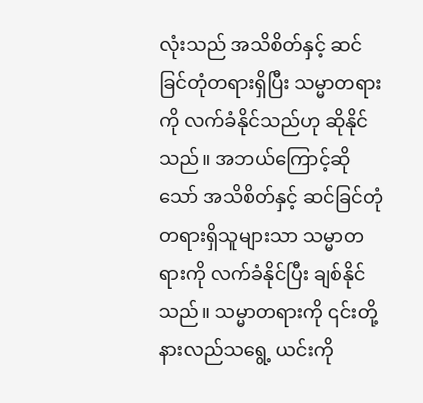လုံးသည် အသိစိတ်နှင့် ဆင်ခြင်တုံတရားရှိပြီး သမ္မာတရားကို လက်ခံနိုင်သည်ဟု ဆိုနိုင်သည်။ အဘယ်ကြောင့်ဆိုသော် အသိစိတ်နှင့် ဆင်ခြင်တုံတရားရှိသူများသာ သမ္မာတရားကို လက်ခံနိုင်ပြီး ချစ်နိုင်သည်။ သမ္မာတရားကို ၎င်းတို့ နားလည်သရွေ့ ယင်းကို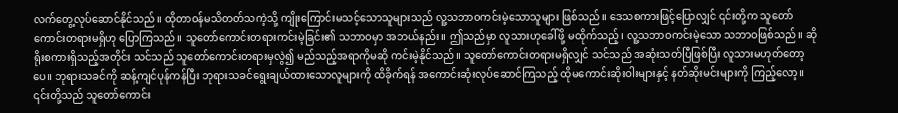လက်တွေ့လုပ်ဆောင်နိုင်သည်။ ထိုတာဝန်မသိတတ်သကဲ့သို့ ကျိုးကြောင်းမသင့်သောသူများသည် လူ့သဘာဝကင်းမဲ့သောသူများ ဖြစ်သည်။ ဒေသစကားဖြင့်ပြောလျှင် ၎င်းတို့က သူတော်ကောင်းတရားမရှိဟု ပြောကြသည်။ သူတော်ကောင်းတရားကင်းမဲ့ခြင်း၏ သဘာဝမှာ အဘယ်နည်း။ ဤသည်မှာ လူသားဟုခေါ်ဖို့ မထိုက်သည့်၊ လူ့သဘာဝကင်းမဲ့သော သဘာဝဖြစ်သည်။ ဆိုရိုးစကားရှိသည့်အတိုင်း သင်သည် သူတော်ကောင်းတရားမှလွဲ၍ မည်သည့်အရာကိုမဆို ကင်းမဲ့နိုင်သည်။ သူတော်ကောင်းတရားမရှိလျှင် သင်သည် အဆုံးသတ်ပြီဖြစ်ပြီး လူသားမဟုတ်တော့ပေ။ ဘုရားသခင်ကို ဆန့်ကျင်ပုန်ကန်ပြီး ဘုရားသခင်ရွေးချယ်ထားသောလူများကို ထိခိုက်ရန် အကောင်းဆုံးလုပ်ဆောင်ကြသည့် ထိုမကောင်းဆိုးဝါးများနှင့် နတ်ဆိုးမင်းများကို ကြည့်လော့။ ၎င်းတို့သည် သူတော်ကောင်း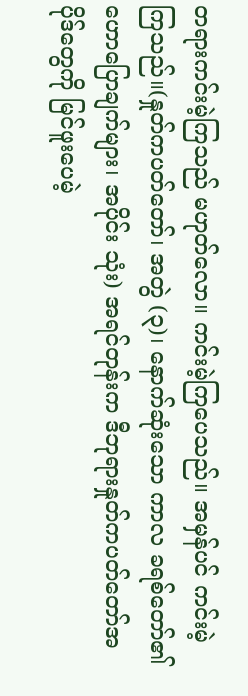တရားကင်းမဲ့ကြသည် မဟုတ်လော။ ကင်းမဲ့ကြပေသည်။ အမှန်ပင် ကင်းမဲ့ကြသည်။(နှုတ်ကပတ်တော်၊ အတွဲ (၃)၊ နောက်ဆုံးသော ကာလ ခရစ်တော်၏ ဟောပြောချက်များ၊ အပိုင်း သုံး) အရင်တုန်းက ဒီဘုရားနှုတ်ကပတ်တော်အပိုဒ်တွေကို မြင်ဖူးပေမဲ့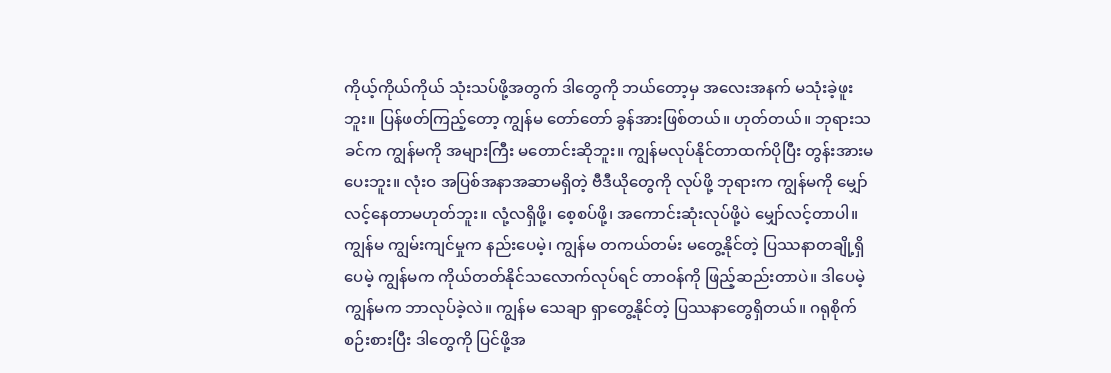ကိုယ့်ကိုယ်ကိုယ် သုံးသပ်ဖို့အတွက် ဒါတွေကို ဘယ်တော့မှ အလေးအနက် မသုံးခဲ့ဖူးဘူး။ ပြန်ဖတ်ကြည့်တော့ ကျွန်မ တော်တော် ခွန်အားဖြစ်တယ်။ ဟုတ်တယ်။ ဘုရားသခင်က ကျွန်မကို အများကြီး မတောင်းဆိုဘူး။ ကျွန်မလုပ်နိုင်တာထက်ပိုပြီး တွန်းအားမပေးဘူး။ လုံးဝ အပြစ်အနာအဆာမရှိတဲ့ ဗီဒီယိုတွေကို လုပ်ဖို့ ဘုရားက ကျွန်မကို မျှော်လင့်နေတာမဟုတ်ဘူး။ လုံ့လရှိဖို့၊ စေ့စပ်ဖို့၊ အကောင်းဆုံးလုပ်ဖို့ပဲ မျှော်လင့်တာပါ။ ကျွန်မ ကျွမ်းကျင်မှုက နည်းပေမဲ့၊ ကျွန်မ တကယ်တမ်း မတွေ့နိုင်တဲ့ ပြဿနာတချို့ရှိပေမဲ့ ကျွန်မက ကိုယ်တတ်နိုင်သလောက်လုပ်ရင် တာဝန်ကို ဖြည့်ဆည်းတာပဲ။ ဒါပေမဲ့ ကျွန်မက ဘာလုပ်ခဲ့လဲ။ ကျွန်မ သေချာ ရှာတွေ့နိုင်တဲ့ ပြဿနာတွေရှိတယ်။ ဂရုစိုက်စဉ်းစားပြီး ဒါတွေကို ပြင်ဖို့အ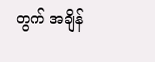တွက် အချိန်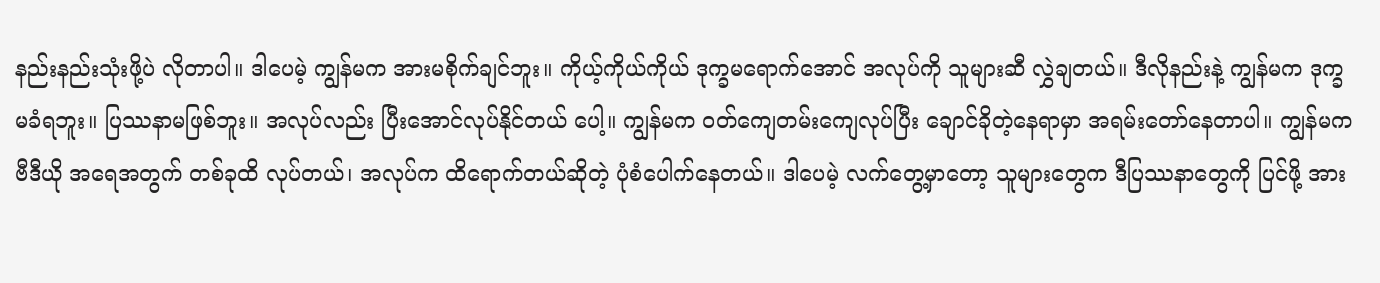နည်းနည်းသုံးဖို့ပဲ လိုတာပါ။ ဒါပေမဲ့ ကျွန်မက အားမစိုက်ချင်ဘူး။ ကိုယ့်ကိုယ်ကိုယ် ဒုက္ခမရောက်အောင် အလုပ်ကို သူများဆီ လွှဲချတယ်။ ဒီလိုနည်းနဲ့ ကျွန်မက ဒုက္ခမခံရဘူး။ ပြဿနာမဖြစ်ဘူး။ အလုပ်လည်း ပြီးအောင်လုပ်နိုင်တယ် ပေါ့။ ကျွန်မက ဝတ်ကျေတမ်းကျေလုပ်ပြီး ချောင်ခိုတဲ့နေရာမှာ အရမ်းတော်နေတာပါ။ ကျွန်မက ဗီဒီယို အရေအတွက် တစ်ခုထိ လုပ်တယ်၊ အလုပ်က ထိရောက်တယ်ဆိုတဲ့ ပုံစံပေါက်နေတယ်။ ဒါပေမဲ့ လက်တွေ့မှာတော့ သူများတွေက ဒီပြဿနာတွေကို ပြင်ဖို့ အား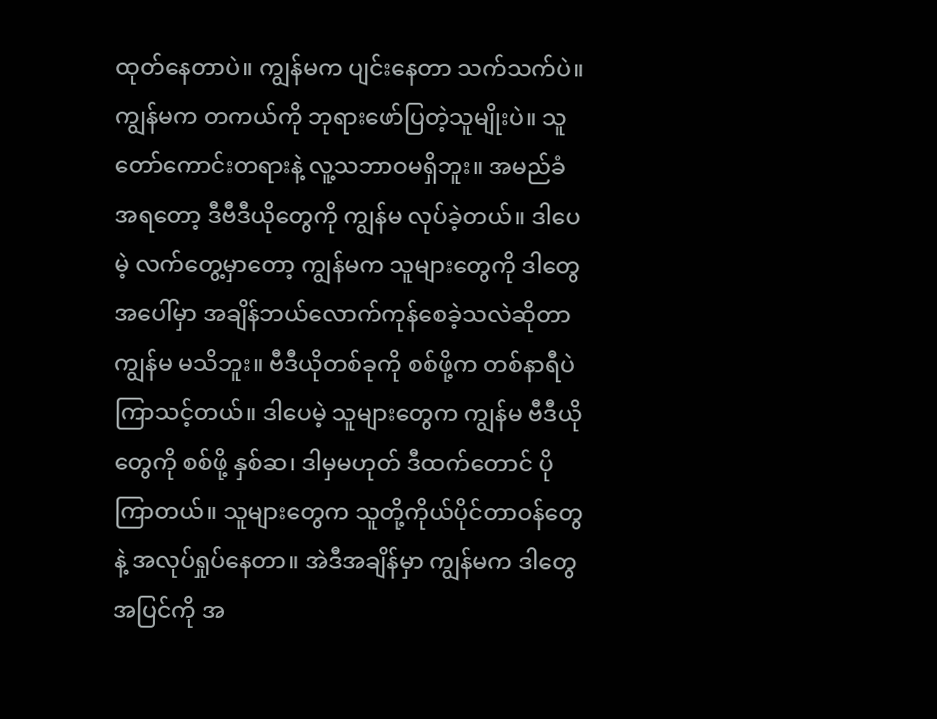ထုတ်နေတာပဲ။ ကျွန်မက ပျင်းနေတာ သက်သက်ပဲ။ ကျွန်မက တကယ်ကို ဘုရားဖော်ပြတဲ့သူမျိုးပဲ။ သူတော်ကောင်းတရားနဲ့ လူ့သဘာဝမရှိဘူး။ အမည်ခံအရတော့ ဒီဗီဒီယိုတွေကို ကျွန်မ လုပ်ခဲ့တယ်။ ဒါပေမဲ့ လက်တွေ့မှာတော့ ကျွန်မက သူများတွေကို ဒါတွေအပေါ်မှာ အချိန်ဘယ်လောက်ကုန်စေခဲ့သလဲဆိုတာ ကျွန်မ မသိဘူး။ ဗီဒီယိုတစ်ခုကို စစ်ဖို့က တစ်နာရီပဲ ကြာသင့်တယ်။ ဒါပေမဲ့ သူများတွေက ကျွန်မ ဗီဒီယိုတွေကို စစ်ဖို့ နှစ်ဆ၊ ဒါမှမဟုတ် ဒီထက်တောင် ပိုကြာတယ်။ သူများတွေက သူတို့ကိုယ်ပိုင်တာဝန်တွေနဲ့ အလုပ်ရှုပ်နေတာ။ အဲဒီအချိန်မှာ ကျွန်မက ဒါတွေအပြင်ကို အ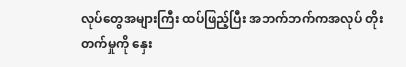လုပ်တွေအများကြီး ထပ်ဖြည့်ပြီး အဘက်ဘက်ကအလုပ် တိုးတက်မှုကို နှေး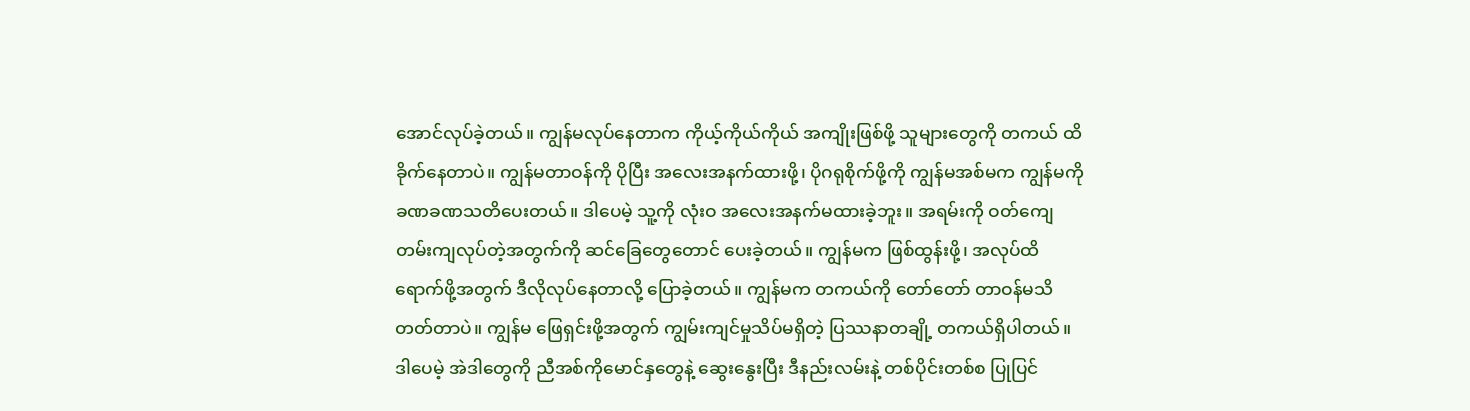အောင်လုပ်ခဲ့တယ်။ ကျွန်မလုပ်နေတာက ကိုယ့်ကိုယ်ကိုယ် အကျိုးဖြစ်ဖို့ သူများတွေကို တကယ် ထိခိုက်နေတာပဲ။ ကျွန်မတာဝန်ကို ပိုပြီး အလေးအနက်ထားဖို့၊ ပိုဂရုစိုက်ဖို့ကို ကျွန်မအစ်မက ကျွန်မကို ခဏခဏသတိပေးတယ်။ ဒါပေမဲ့ သူ့ကို လုံးဝ အလေးအနက်မထားခဲ့ဘူး။ အရမ်းကို ဝတ်ကျေတမ်းကျလုပ်တဲ့အတွက်ကို ဆင်ခြေတွေတောင် ပေးခဲ့တယ်။ ကျွန်မက ဖြစ်ထွန်းဖို့၊ အလုပ်ထိရောက်ဖို့အတွက် ဒီလိုလုပ်နေတာလို့ ပြောခဲ့တယ်။ ကျွန်မက တကယ်ကို တော်တော် တာဝန်မသိတတ်တာပဲ။ ကျွန်မ ဖြေရှင်းဖို့အတွက် ကျွမ်းကျင်မှုသိပ်မရှိတဲ့ ပြဿနာတချို့ တကယ်ရှိပါတယ်။ ဒါပေမဲ့ အဲဒါတွေကို ညီအစ်ကိုမောင်နှတွေနဲ့ ဆွေးနွေးပြီး ဒီနည်းလမ်းနဲ့ တစ်ပိုင်းတစ်စ ပြုပြင်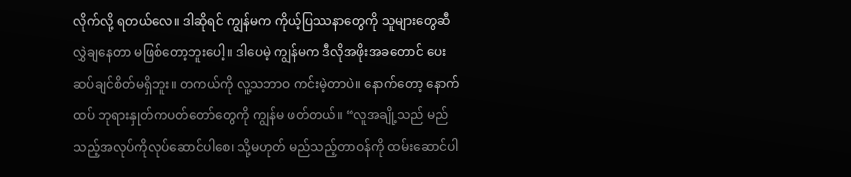လိုက်လို့ ရတယ်လေ။ ဒါဆိုရင် ကျွန်မက ကိုယ့်ပြဿနာတွေကို သူများတွေဆီ လွှဲချနေတာ မဖြစ်တော့ဘူးပေါ့။ ဒါပေမဲ့ ကျွန်မက ဒီလိုအဖိုးအခတောင် ပေးဆပ်ချင်စိတ်မရှိဘူး။ တကယ်ကို လူ့သဘာဝ ကင်းမဲ့တာပဲ။ နောက်တော့ နောက်ထပ် ဘုရားနှုတ်ကပတ်တော်တွေကို ကျွန်မ ဖတ်တယ်။ “လူအချို့သည် မည်သည့်အလုပ်ကိုလုပ်ဆောင်ပါစေ၊ သို့မဟုတ် မည်သည့်တာဝန်ကို ထမ်းဆောင်ပါ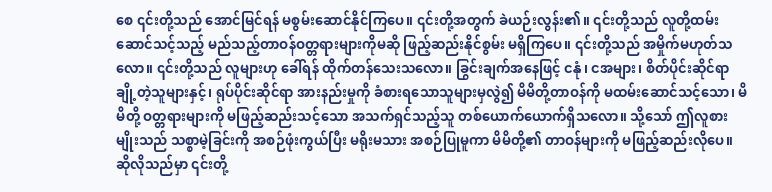စေ ၎င်းတို့သည် အောင်မြင်ရန် မစွမ်းဆောင်နိုင်ကြပေ။ ၎င်းတို့အတွက် ခဲယဉ်းလွန်း၏။ ၎င်းတို့သည် လူတို့ထမ်းဆောင်သင့်သည့် မည်သည့်တာဝန်ဝတ္တရားများကိုမဆို ဖြည့်ဆည်းနိုင်စွမ်း မရှိကြပေ။ ၎င်းတို့သည် အမှိုက်မဟုတ်သလော။ ၎င်းတို့သည် လူများဟု ခေါ်ရန် ထိုက်တန်သေးသလော။ ခြွင်းချက်အနေဖြင့် ငနုံ၊ ငအများ၊ စိတ်ပိုင်းဆိုင်ရာ ချို့တဲ့သူများနှင့်၊ ရုပ်ပိုင်းဆိုင်ရာ အားနည်းမှုကို ခံစားရသောသူများမှလွဲ၍ မိမိတို့တာဝန်ကို မထမ်းဆောင်သင့်သော၊ မိမိတို့ ဝတ္တရားများကို မဖြည့်ဆည်းသင့်သော အသက်ရှင်သည့်သူ တစ်ယောက်ယောက်ရှိသလော။ သို့သော် ဤလူစားမျိုးသည် သစ္စာမဲ့ခြင်းကို အစဉ်ဖုံးကွယ်ပြီး မရိုးမသား အစဉ်ပြုမူကာ မိမိတို့၏ တာဝန်များကို မဖြည့်ဆည်းလိုပေ။ ဆိုလိုသည်မှာ ၎င်းတို့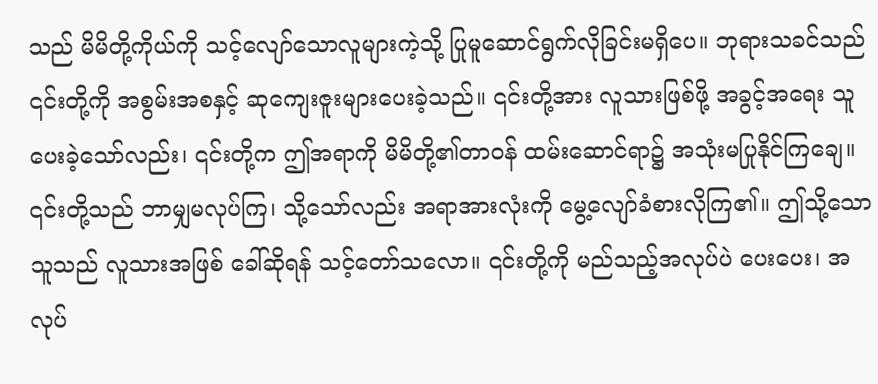သည် မိမိတို့ကိုယ်ကို သင့်လျော်သောလူများကဲ့သို့ ပြုမူဆောင်ရွက်လိုခြင်းမရှိပေ။ ဘုရားသခင်သည် ၎င်းတို့ကို အစွမ်းအစနှင့် ဆုကျေးဇူးများပေးခဲ့သည်။ ၎င်းတို့အား လူသားဖြစ်ဖို့ အခွင့်အရေး သူပေးခဲ့သော်လည်း၊ ၎င်းတို့က ဤအရာကို မိမိတို့၏တာဝန် ထမ်းဆောင်ရာ၌ အသုံးမပြုနိုင်ကြချေ။ ၎င်းတို့သည် ဘာမျှမလုပ်ကြ၊ သို့သော်လည်း အရာအားလုံးကို မွေ့လျော်ခံစားလိုကြ၏။ ဤသို့သောသူသည် လူသားအဖြစ် ခေါ်ဆိုရန် သင့်တော်သလော။ ၎င်းတို့ကို မည်သည့်အလုပ်ပဲ ပေးပေး၊ အလုပ်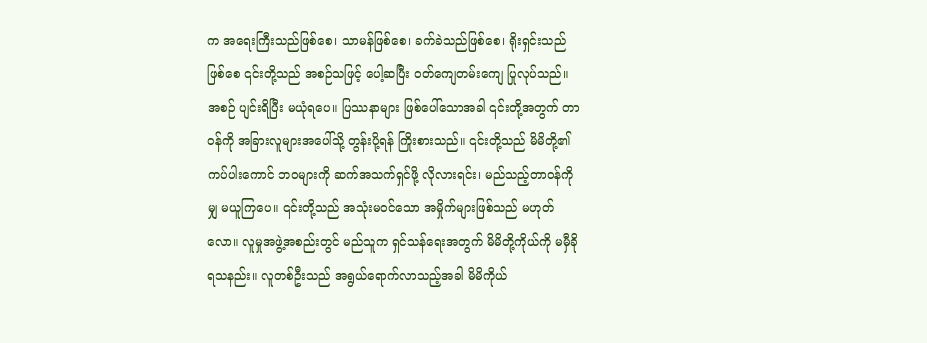က အရေးကြီးသည်ဖြစ်စေ၊ သာမန်ဖြစ်စေ၊ ခက်ခဲသည်ဖြစ်စေ၊ ရိုးရှင်းသည်ဖြစ်စေ ၎င်းတို့သည် အစဉ်သဖြင့် ပေါ့ဆပြီး ဝတ်ကျေတမ်းကျေ ပြုလုပ်သည်။ အစဉ် ပျင်းရိပြီး မယုံရပေ။ ပြဿနာများ ဖြစ်ပေါ်သောအခါ ၎င်းတို့အတွက် တာဝန်ကို အခြားလူများအပေါ်သို့ တွန်းပို့ရန် ကြိုးစားသည်။ ၎င်းတို့သည် မိမိတို့၏ ကပ်ပါးကောင် ဘဝများကို ဆက်အသက်ရှင်ဖို့ လိုလားရင်း၊ မည်သည့်တာဝန်ကိုမျှ မယူကြပေ။ ၎င်းတို့သည် အသုံးမဝင်သော အမှိုက်များဖြစ်သည် မဟုတ်လော။ လူမှုအဖွဲ့အစည်းတွင် မည်သူက ရှင်သန်ရေးအတွက် မိမိတို့ကိုယ်ကို မမှီခိုရသနည်း။ လူတစ်ဦးသည် အရွယ်ရောက်လာသည့်အခါ မိမိကိုယ်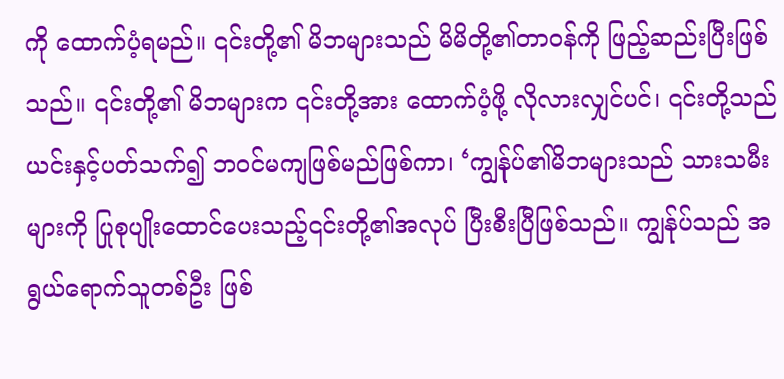ကို ထောက်ပံ့ရမည်။ ၎င်းတို့၏ မိဘများသည် မိမိတို့၏တာဝန်ကို ဖြည့်ဆည်းပြီးဖြစ်သည်။ ၎င်းတို့၏ မိဘများက ၎င်းတို့အား ထောက်ပံ့ဖို့ လိုလားလျှင်ပင်၊ ၎င်းတို့သည် ယင်းနှင့်ပတ်သက်၍ ဘဝင်မကျဖြစ်မည်ဖြစ်ကာ၊ ‘ကျွန်ုပ်၏မိဘများသည် သားသမီးများကို ပြုစုပျိုးထောင်ပေးသည့်၎င်းတို့၏အလုပ် ပြီးစီးပြီဖြစ်သည်။ ကျွန်ုပ်သည် အရွယ်ရောက်သူတစ်ဦး ဖြစ်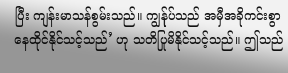ပြီး ကျန်းမာသန်စွမ်းသည်။ ကျွန်ုပ်သည် အမှီအခိုကင်းစွာ နေထိုင်နိုင်သင့်သည်’ ဟု သတိပြုမိနိုင်သင့်သည်။ ဤသည်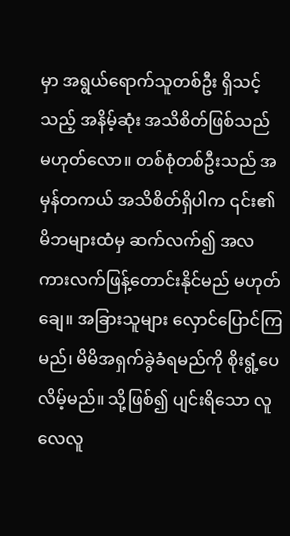မှာ အရွယ်ရောက်သူတစ်ဦး ရှိသင့်သည့် အနိမ့်ဆုံး အသိစိတ်ဖြစ်သည် မဟုတ်လော။ တစ်စုံတစ်ဦးသည် အမှန်တကယ် အသိစိတ်ရှိပါက ၎င်း၏ မိဘများထံမှ ဆက်လက်၍ အလကားလက်ဖြန့်တောင်း‌နိုင်မည် မဟုတ်ချေ။ အခြားသူများ လှောင်ပြောင်ကြမည်၊ မိမိအရှက်ခွဲခံရမည်ကို စိုးရွံ့ပေလိမ့်မည်။ သို့ဖြစ်၍ ပျင်းရိသော လူလေလူ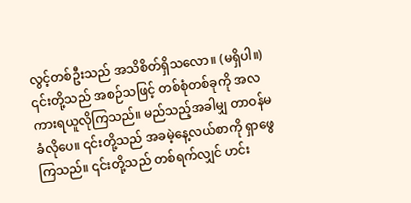လွင့်တစ်ဦးသည် အသိစိတ်ရှိသလော။ (မရှိပါ။) ၎င်းတို့သည် အစဉ်သဖြင့် တစ်စုံတစ်ခုကို အလကားရယူလိုကြသည်။ မည်သည့်အခါမျှ တာဝန်မခံလိုပေ။ ၎င်းတို့သည် အခမဲ့နေ့လယ်စာကို ရှာဖွေကြသည်။ ၎င်းတို့သည် တစ်ရက်လျှင် ဟင်း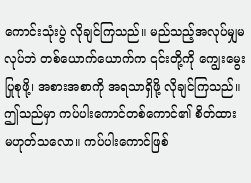ကောင်းသုံးပွဲ လိုချင်ကြသည်။ မည်သည့်အလုပ်မျှမလုပ်ဘဲ တစ်ယောက်ယောက်က ၎င်းတို့ကို ကျွေးမွေးပြုစုဖို့၊ အစားအစာကို အရသာရှိဖို့ လိုချင်ကြသည်။ ဤသည်မှာ ကပ်ပါးကောင်တစ်ကောင်၏ စိတ်ထား မဟုတ်သလော။ ကပ်ပါးကောင်ဖြစ်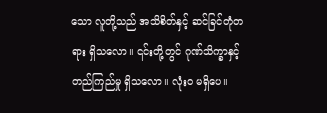သော လူတို့သည် အသိစိတ်နှင့် ဆင်ခြင်တုံတရား ရှိသလော။ ၎င်းတို့တွင် ဂုဏ်သိက္ခာနှင့် တည်ကြည်မှု ရှိသလော။ လုံးဝ မရှိပေ။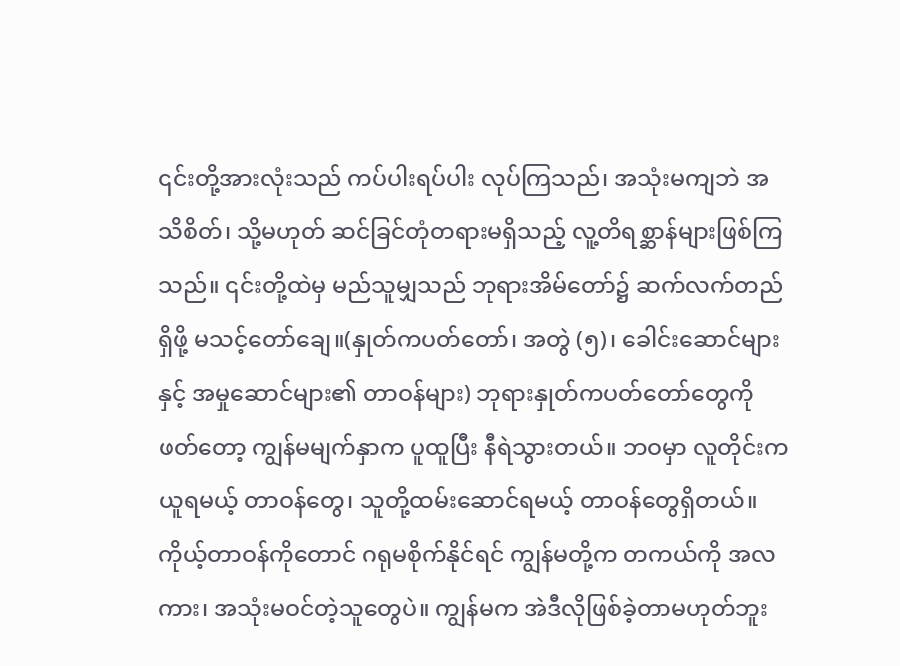၎င်းတို့အားလုံးသည် ကပ်ပါးရပ်ပါး လုပ်ကြသည်၊ အသုံးမကျဘဲ အသိစိတ်၊ သို့မဟုတ် ဆင်ခြင်တုံတရားမရှိသည့် လူ့တိရစ္ဆာန်များဖြစ်ကြသည်။ ၎င်းတို့ထဲမှ မည်သူမျှသည် ဘုရားအိမ်တော်၌ ဆက်လက်တည်ရှိဖို့ မသင့်တော်ချေ။(နှုတ်ကပတ်တော်၊ အတွဲ (၅)၊ ခေါင်းဆောင်များနှင့် အမှုဆောင်များ၏ တာဝန်များ) ဘုရားနှုတ်ကပတ်တော်တွေကို ဖတ်တော့ ကျွန်မမျက်နှာက ပူထူပြီး နီရဲသွားတယ်။ ဘဝမှာ လူတိုင်းက ယူရမယ့် တာဝန်တွေ၊ သူတို့ထမ်းဆောင်ရမယ့် တာဝန်တွေရှိတယ်။ ကိုယ့်တာဝန်ကိုတောင် ဂရုမစိုက်နိုင်ရင် ကျွန်မတို့က တကယ်ကို အလကား၊ အသုံးမဝင်တဲ့သူတွေပဲ။ ကျွန်မက အဲဒီလိုဖြစ်ခဲ့တာမဟုတ်ဘူး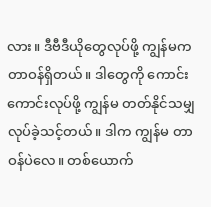လား။ ဒီဗီဒီယိုတွေလုပ်ဖို့ ကျွန်မက တာဝန်ရှိတယ်။ ဒါတွေကို ကောင်းကောင်းလုပ်ဖို့ ကျွန်မ တတ်နိုင်သမျှ လုပ်ခဲ့သင့်တယ်။ ဒါက ကျွန်မ တာဝန်ပဲလေ။ တစ်ယောက်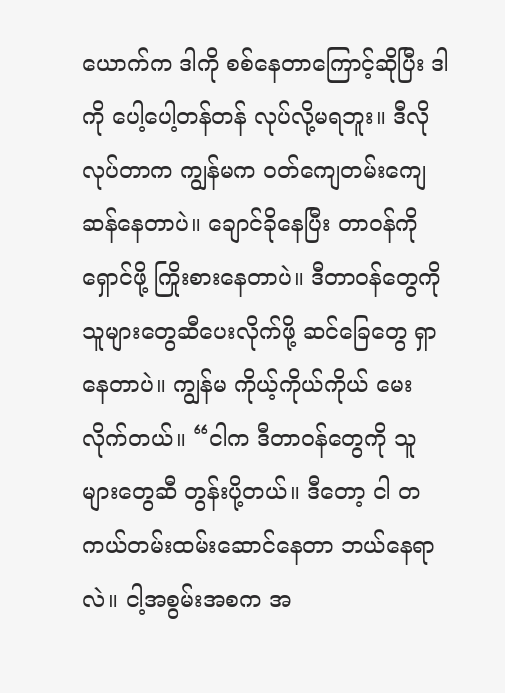ယောက်က ဒါကို စစ်နေတာကြောင့်ဆိုပြီး ဒါကို ပေါ့ပေါ့တန်တန် လုပ်လို့မရဘူး။ ဒီလိုလုပ်တာက ကျွန်မက ဝတ်ကျေတမ်းကျေဆန်နေတာပဲ။ ချောင်ခိုနေပြီး တာဝန်ကို ရှောင်ဖို့ ကြိုးစားနေတာပဲ။ ဒီတာဝန်တွေကို သူများတွေဆီပေးလိုက်ဖို့ ဆင်ခြေတွေ ရှာနေတာပဲ။ ကျွန်မ ကိုယ့်ကိုယ်ကိုယ် မေးလိုက်တယ်။ “ငါက ဒီတာဝန်တွေကို သူများတွေဆီ တွန်းပို့တယ်။ ဒီတော့ ငါ တကယ်တမ်းထမ်းဆောင်နေတာ ဘယ်နေရာလဲ။ ငါ့အစွမ်းအစက အ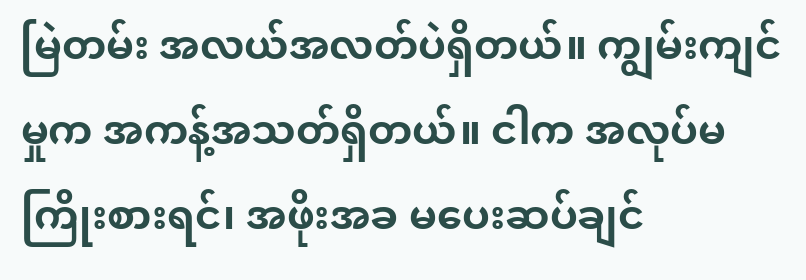မြဲတမ်း အလယ်အလတ်ပဲရှိတယ်။ ကျွမ်းကျင်မှုက အကန့်အသတ်ရှိတယ်။ ငါက အလုပ်မကြိုးစားရင်၊ အဖိုးအခ မပေးဆပ်ချင်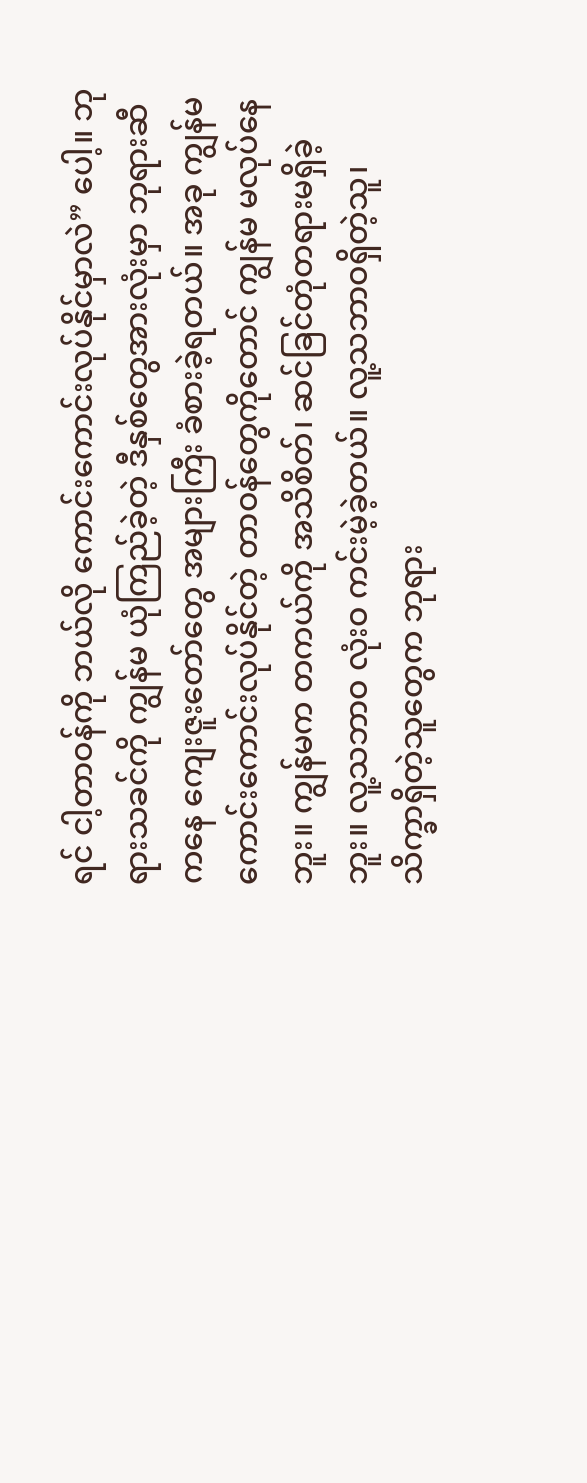ရင် ငါ့တာဝန်ကို ဘယ်လို ကောင်းကောင်းလုပ်နိုင်မှာလဲ” ပေါ့။ ဘုရားသခင်ကို ကျွန်မ ယုံကြည်ခဲ့တဲ့ ဒီနှစ်တွေအားလုံးမှာ ဘုရားဆီကနေ ကျေးဇူးတော်တွေ အများကြီး ခံစားခဲ့ရတယ်။ အခု ကျွန်မကောင်းကောင်းလုပ်နိုင်တဲ့ တာဝန်တွေကိုတောင် ကျွန်မ မလုပ်နေဘူး။ ကျွန်မက တကယ်ကို အသိစိတ်၊ ဆင်ခြင်တုံတရားမရှိခဲ့ဘူး။ လူ့သဘာဝ လုံးဝ ကင်းမဲ့ခဲ့တယ်။ လူ့သဘာဝရှိတဲ့သူ၊ သိက္ခာရှိတဲ့သူတွေက ဘုရား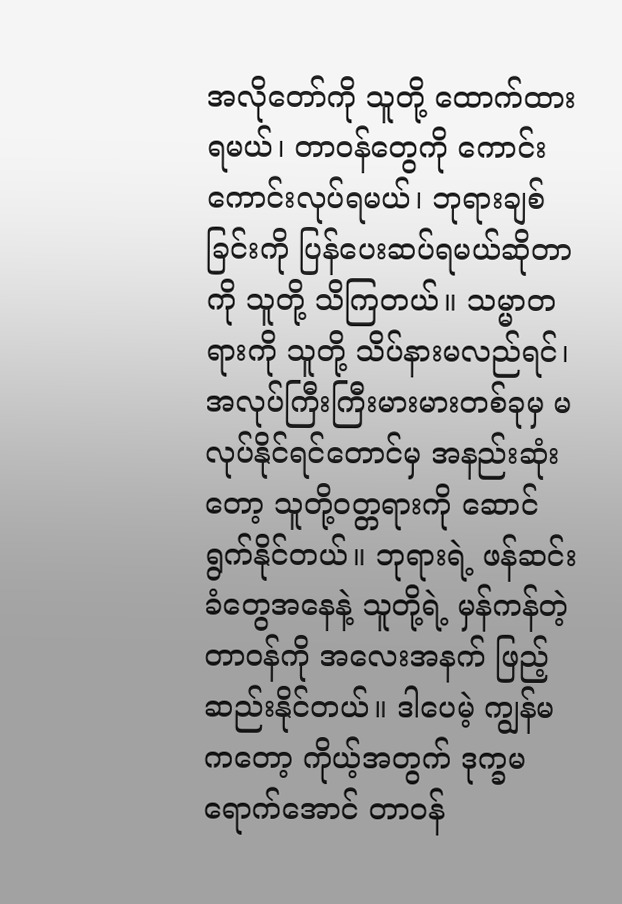အလိုတော်ကို သူတို့ ထောက်ထားရမယ်၊ တာဝန်တွေကို ကောင်းကောင်းလုပ်ရမယ်၊ ဘုရားချစ်ခြင်းကို ပြန်ပေးဆပ်ရမယ်ဆိုတာကို သူတို့ သိကြတယ်။ သမ္မာတရားကို သူတို့ သိပ်နားမလည်ရင်၊ အလုပ်ကြီးကြီးမားမားတစ်ခုမှ မလုပ်နိုင်ရင်တောင်မှ အနည်းဆုံးတော့ သူတို့ဝတ္တရားကို ဆောင်ရွက်နိုင်တယ်။ ဘုရားရဲ့ ဖန်ဆင်းခံတွေအနေနဲ့ သူတို့ရဲ့ မှန်ကန်တဲ့တာဝန်ကို အလေးအနက် ဖြည့်ဆည်းနိုင်တယ်။ ဒါပေမဲ့ ကျွန်မကတော့ ကိုယ့်အတွက် ဒုက္ခမရောက်အောင် တာဝန်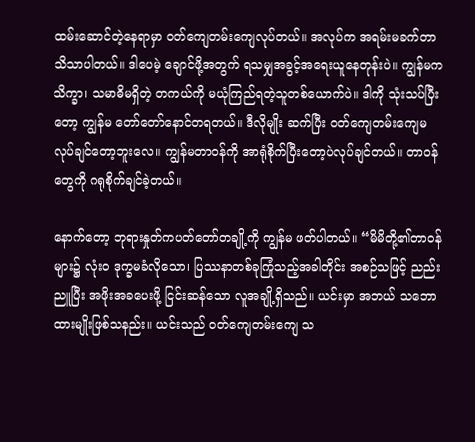ထမ်းဆောင်တဲ့နေရာမှာ ဝတ်ကျေတမ်းကျေလုပ်တယ်။ အလုပ်က အရမ်းမခက်တာ သိသာပါတယ်။ ဒါပေမဲ့ ချောင်ဖို့အတွက် ရသမျှအခွင့်အရေးယူနေတုန်းပဲ။ ကျွန်မက သိက္ခာ၊ သမာဓိမရှိတဲ့ တကယ်ကို မယုံကြည်ရတဲ့သူတစ်ယောက်ပဲ။ ဒါကို သုံးသပ်ပြီးတော့ ကျွန်မ တော်တော်နောင်တရတယ်။ ဒီလိုမျိုး ဆက်ပြီး ဝတ်ကျေတမ်းကျေမလုပ်ချင်တော့ဘူးလေ။ ကျွန်မတာဝန်ကို အာရုံစိုက်ပြီးတော့ပဲလုပ်ချင်တယ်။ တာဝန်တွေကို ဂရုစိုက်ချင်ခဲ့တယ်။

နောက်တော့ ဘုရားနှုတ်ကပတ်တော်တချို့ကို ကျွန်မ ဖတ်ပါတယ်။ “မိမိတို့၏တာဝန်များ၌ လုံးဝ ဒုက္ခမခံလိုသော၊ ပြဿနာတစ်ခုကြုံသည့်အခါတိုင်း အစဉ်သဖြင့် ညည်းညူပြီး အဖိုးအခပေးဖို့ ငြင်းဆန်သော လူအချို့ရှိသည်။ ယင်းမှာ အဘယ် သဘောထားမျိုးဖြစ်သနည်း။ ယင်းသည် ဝတ်ကျေတမ်းကျေ သ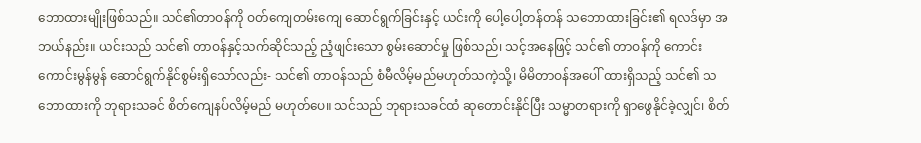ဘောထားမျိုးဖြစ်သည်။ သင်၏တာဝန်ကို ဝတ်ကျေတမ်းကျေ ဆောင်ရွက်ခြင်းနှင့် ယင်းကို ပေါ့ပေါ့တန်တန် သဘောထားခြင်း၏ ရလဒ်မှာ အဘယ်နည်း။ ယင်းသည် သင်၏ တာဝန်နှင့်သက်ဆိုင်သည့် ညံ့ဖျင်းသော စွမ်းဆောင်မှု ဖြစ်သည်၊ သင့်အနေဖြင့် သင်၏ တာဝန်ကို ကောင်းကောင်းမွန်မွန် ဆောင်ရွက်နိုင်စွမ်းရှိသော်လည်း- သင်၏ တာဝန်သည် စံမီလိမ့်မည်မဟုတ်သကဲ့သို့၊ မိမိတာဝန်အပေါ် ထားရှိသည့် သင်၏ သဘောထားကို ဘုရားသခင် စိတ်ကျေနပ်လိမ့်မည် မဟုတ်ပေ။ သင်သည် ဘုရားသခင်ထံ ဆုတောင်းနိုင်ပြီး သမ္မာတရားကို ရှာဖွေနိုင်ခဲ့လျှင်၊ စိတ်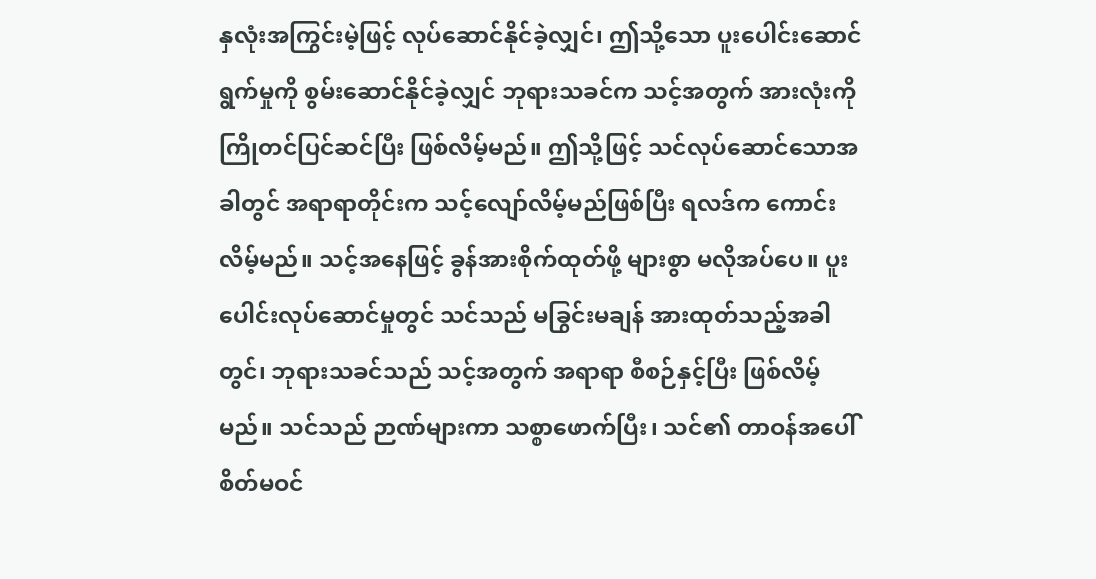နှလုံးအကြွင်းမဲ့ဖြင့် လုပ်ဆောင်နိုင်ခဲ့လျှင်၊ ဤသို့သော ပူးပေါင်းဆောင်ရွက်မှုကို စွမ်းဆောင်နိုင်ခဲ့လျှင် ဘုရားသခင်က သင့်အတွက် အားလုံးကို ကြိုတင်ပြင်ဆင်ပြီး ဖြစ်လိမ့်မည်။ ဤသို့ဖြင့် သင်လုပ်ဆောင်သောအခါတွင် အရာရာတိုင်းက သင့်လျော်လိမ့်မည်ဖြစ်ပြီး ရလဒ်က ကောင်းလိမ့်မည်။ သင့်အနေဖြင့် ခွန်အားစိုက်ထုတ်ဖို့ များစွာ မလိုအပ်ပေ။ ပူးပေါင်းလုပ်ဆောင်မှုတွင် သင်သည် မခြွင်းမချန် အားထုတ်သည့်အခါတွင်၊ ဘုရားသခင်သည် သင့်အတွက် အရာရာ စီစဉ်နှင့်ပြီး ဖြစ်လိမ့်မည်။ သင်သည် ဉာဏ်များကာ သစ္စာဖောက်ပြီး၊ သင်၏ တာဝန်အပေါ် စိတ်မဝင်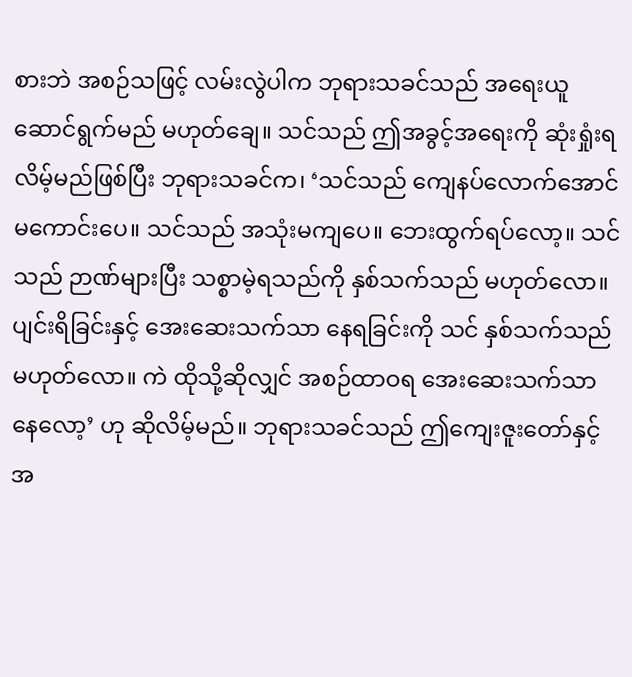စားဘဲ အစဉ်သဖြင့် လမ်းလွဲပါက ဘုရားသခင်သည် အရေးယူဆောင်ရွက်မည် မဟုတ်ချေ။ သင်သည် ဤအခွင့်အရေးကို ဆုံးရှုံးရလိမ့်မည်ဖြစ်ပြီး ဘုရားသခင်က၊ ‘သင်သည် ကျေနပ်လောက်အောင် မကောင်းပေ။ သင်သည် အသုံးမကျပေ။ ဘေးထွက်ရပ်လော့။ သင်သည် ဉာဏ်များပြီး သစ္စာမဲ့ရသည်ကို နှစ်သက်သည် မဟုတ်လော။ ပျင်းရိခြင်းနှင့် အေးဆေးသက်သာ နေရခြင်းကို သင် နှစ်သက်သည် မဟုတ်လော။ ကဲ ထိုသို့ဆိုလျှင် အစဉ်ထာဝရ အေးဆေးသက်သာ နေလော့’ ဟု ဆိုလိမ့်မည်။ ဘုရားသခင်သည် ဤကျေးဇူးတော်နှင့် အ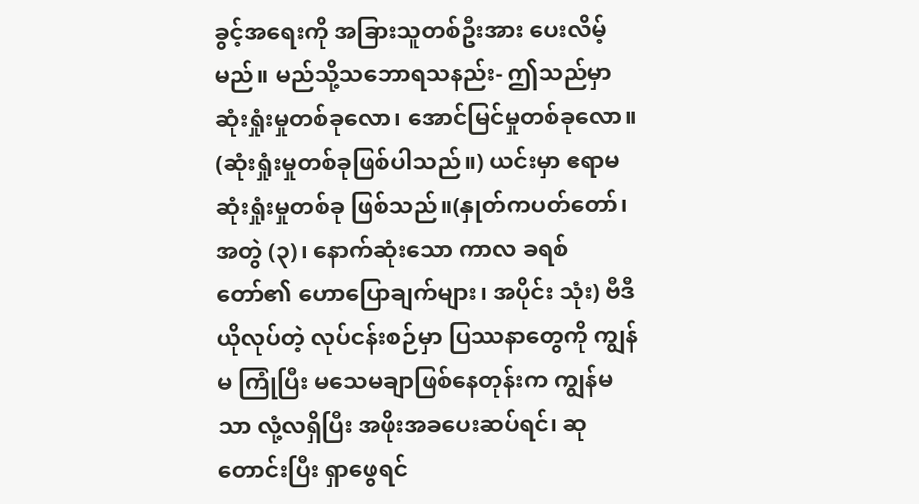ခွင့်အရေးကို အခြားသူတစ်ဦးအား ပေးလိမ့်မည်။ မည်သို့သဘောရသနည်း- ဤသည်မှာ ဆုံးရှုံးမှုတစ်ခုလော၊ အောင်မြင်မှုတစ်ခုလော။ (ဆုံးရှုံးမှုတစ်ခုဖြစ်ပါသည်။) ယင်းမှာ ဧရာမ ဆုံးရှုံးမှုတစ်ခု ဖြစ်သည်။(နှုတ်ကပတ်တော်၊ အတွဲ (၃)၊ နောက်ဆုံးသော ကာလ ခရစ်တော်၏ ဟောပြောချက်များ၊ အပိုင်း သုံး) ဗီဒီယိုလုပ်တဲ့ လုပ်ငန်းစဉ်မှာ ပြဿနာတွေကို ကျွန်မ ကြုံပြီး မသေမချာဖြစ်နေတုန်းက ကျွန်မသာ လုံ့လရှိပြီး အဖိုးအခပေးဆပ်ရင်၊ ဆုတောင်းပြီး ရှာဖွေရင်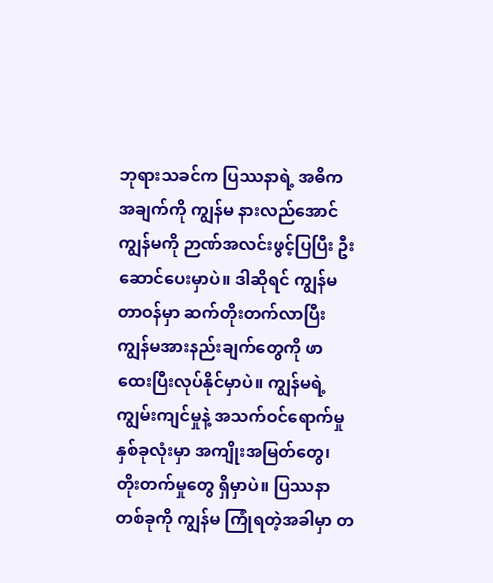ဘုရားသခင်က ပြဿနာရဲ့ အဓိကအချက်ကို ကျွန်မ နားလည်အောင် ကျွန်မကို ဉာဏ်အလင်းဖွင့်ပြပြီး ဦးဆောင်ပေးမှာပဲ။ ဒါဆိုရင် ကျွန်မတာဝန်မှာ ဆက်တိုးတက်လာပြီး ကျွန်မအားနည်းချက်တွေကို ဖာထေးပြီးလုပ်နိုင်မှာပဲ။ ကျွန်မရဲ့ ကျွမ်းကျင်မှုနဲ့ အသက်ဝင်ရောက်မှုနှစ်ခုလုံးမှာ အကျိုးအမြတ်တွေ၊ တိုးတက်မှုတွေ ရှိမှာပဲ။ ပြဿနာတစ်ခုကို ကျွန်မ ကြုံရတဲ့အခါမှာ တ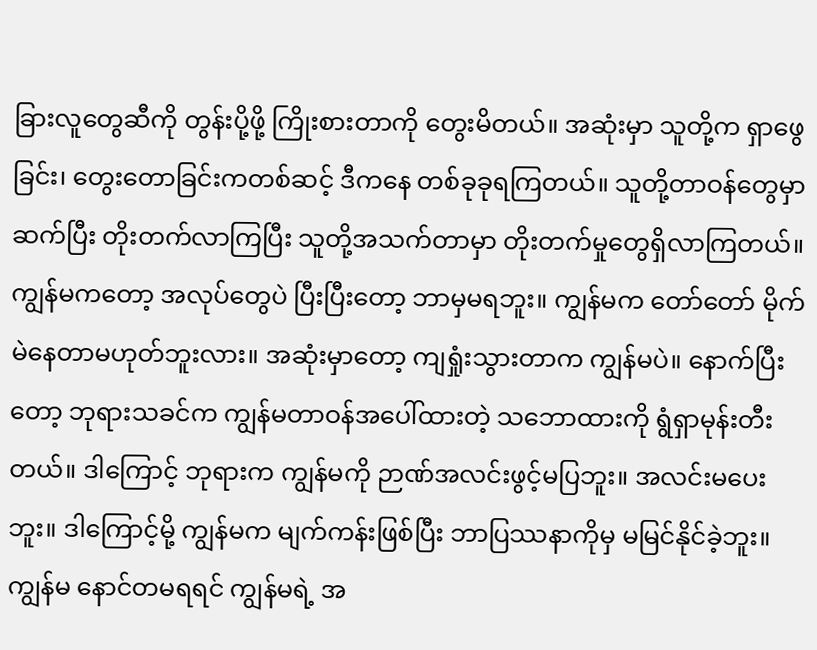ခြားလူတွေဆီကို တွန်းပို့ဖို့ ကြိုးစားတာကို တွေးမိတယ်။ အဆုံးမှာ သူတို့က ရှာဖွေခြင်း၊ တွေးတောခြင်းကတစ်ဆင့် ဒီကနေ တစ်ခုခုရကြတယ်။ သူတို့တာဝန်တွေမှာ ဆက်ပြီး တိုးတက်လာကြပြီး သူတို့အသက်တာမှာ တိုးတက်မှုတွေရှိလာကြတယ်။ ကျွန်မကတော့ အလုပ်တွေပဲ ပြီးပြီးတော့ ဘာမှမရဘူး။ ကျွန်မက တော်တော် မိုက်မဲနေတာမဟုတ်ဘူးလား။ အဆုံးမှာတော့ ကျရှုံးသွားတာက ကျွန်မပဲ။ နောက်ပြီးတော့ ဘုရားသခင်က ကျွန်မတာဝန်အပေါ်ထားတဲ့ သဘောထားကို ရွံရှာမုန်းတီးတယ်။ ဒါကြောင့် ဘုရားက ကျွန်မကို ဉာဏ်အလင်းဖွင့်မပြဘူး။ အလင်းမပေးဘူး။ ဒါကြောင့်မို့ ကျွန်မက မျက်ကန်းဖြစ်ပြီး ဘာပြဿနာကိုမှ မမြင်နိုင်ခဲ့ဘူး။ ကျွန်မ နောင်တမရရင် ကျွန်မရဲ့ အ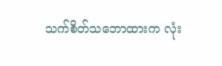သက်စိတ်သဘောထားက လုံး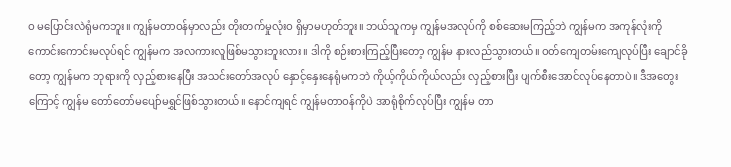ဝ မပြောင်းလဲရုံမကဘူး။ ကျွန်မတာဝန်မှာလည်း တိုးတက်မှုလုံးဝ ရှိမှာမဟုတ်ဘူး။ ဘယ်သူကမှ ကျွန်မအလုပ်ကို စစ်ဆေးမကြည့်ဘဲ ကျွန်မက အကုန်လုံးကို ကောင်းကောင်းမလုပ်ရင် ကျွန်မက အလကားလူဖြစ်မသွားဘူးလား။ ဒါကို စဉ်းစားကြည့်ပြီးတော့ ကျွန်မ နားလည်သွားတယ်။ ဝတ်ကျေတမ်းကျေလုပ်ပြီး ချောင်ခိုတော့ ကျွန်မက ဘုရားကို လှည့်စားနေပြီး အသင်းတော်အလုပ် နှောင့်နှေးနေရုံမကဘဲ ကိုယ့်ကိုယ်ကိုယ်လည်း လှည့်စားပြီး ပျက်စီးအောင်လုပ်နေတာပဲ။ ဒီအတွေးကြောင့် ကျွန်မ တော်တော်မပျော်မရွှင်ဖြစ်သွားတယ်။ နောင်ကျရင် ကျွန်မတာဝန်ကိုပဲ အာရုံစိုက်လုပ်ပြီး ကျွန်မ တာ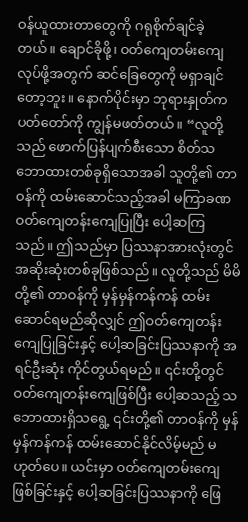ဝန်ယူထားတာတွေကို ဂရုစိုက်ချင်ခဲ့တယ်။ ချောင်ခိုဖို့၊ ဝတ်ကျေတမ်းကျေလုပ်ဖို့အတွက် ဆင်ခြေတွေကို မရှာချင်တော့ဘူး။ နောက်ပိုင်းမှာ ဘုရားနှုတ်ကပတ်တော်ကို ကျွန်မဖတ်တယ်။ “လူတို့သည် ဖောက်ပြန်ပျက်စီးသော စိတ်သဘောထားတစ်ခုရှိသောအခါ သူတို့၏ တာဝန်ကို ထမ်းဆောင်သည့်အခါ မကြာခဏ ဝတ်ကျေတန်းကျေပြုပြီး ပေါ့ဆကြသည်။ ဤသည်မှာ ပြဿနာအားလုံးတွင် အဆိုးဆုံးတစ်ခုဖြစ်သည်။ လူတို့သည် မိမိတို့၏ တာဝန်ကို မှန်မှန်ကန်ကန် ထမ်းဆောင်ရမည်ဆိုလျှင် ဤဝတ်ကျေတန်းကျေပြုခြင်းနှင့် ပေါ့ဆခြင်းပြဿနာကို အရင်ဦးဆုံး ကိုင်တွယ်ရမည်။ ၎င်းတို့တွင် ဝတ်ကျေတန်းကျေဖြစ်ပြီး ပေါ့ဆသည့် သဘောထားရှိသရွေ့ ၎င်းတို့၏ တာဝန်ကို မှန်မှန်ကန်ကန် ထမ်းဆောင်နိုင်လိမ့်မည် မဟုတ်ပေ။ ယင်းမှာ ဝတ်ကျေတမ်းကျေဖြစ်ခြင်းနှင့် ပေါ့ဆခြင်းပြဿနာကို ဖြေ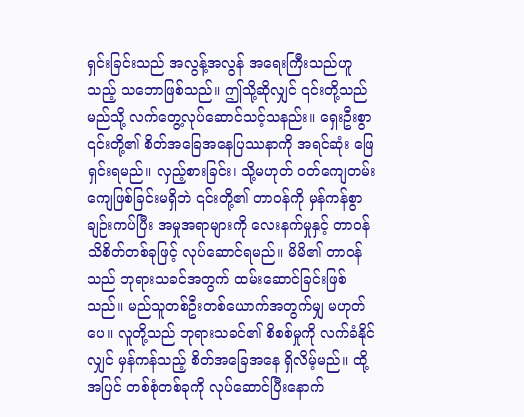ရှင်းခြင်းသည် အလွန့်အလွန် အရေးကြီးသည်ဟူသည့် သဘောဖြစ်သည်။ ဤသို့ဆိုလျှင် ၎င်းတို့သည် မည်သို့ လက်တွေ့လုပ်ဆောင်သင့်သနည်း။ ရှေးဦးစွာ ၎င်းတို့၏ စိတ်အခြေအနေပြဿနာကို အရင်ဆုံး ဖြေရှင်းရမည်။ လှည့်စားခြင်း၊ သို့မဟုတ် ဝတ်ကျေတမ်းကျေဖြစ်ခြင်းမရှိဘဲ ၎င်းတို့၏ တာဝန်ကို မှန်ကန်စွာ ချဉ်းကပ်ပြီး အမှုအရာများကို လေးနက်မှုနှင့် တာဝန်သိစိတ်တစ်ခုဖြင့် လုပ်ဆောင်ရမည်။ မိမိ၏ တာဝန်သည် ဘုရားသခင်အတွက် ထမ်းဆောင်ခြင်းဖြစ်သည်။ မည်သူတစ်ဦးတစ်ယောက်အတွက်မျှ မဟုတ်ပေ။ လူတို့သည် ဘုရားသခင်၏ စိစစ်မှုကို လက်ခံနိုင်လျှင် မှန်ကန်သည့် စိတ်အခြေအနေ ရှိလိမ့်မည်။ ထို့အပြင် တစ်စုံတစ်ခုကို လုပ်ဆောင်ပြီးနောက်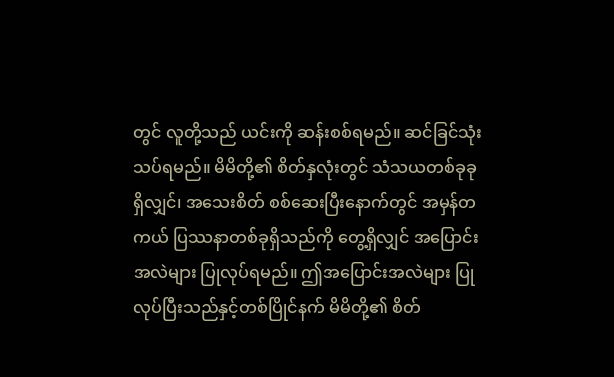တွင် လူတို့သည် ယင်းကို ဆန်းစစ်ရမည်။ ဆင်ခြင်သုံးသပ်ရမည်။ မိမိတို့၏ စိတ်နှလုံးတွင် သံသယတစ်ခုခုရှိလျှင်၊ အသေးစိတ် စစ်ဆေးပြီးနောက်တွင် အမှန်တကယ် ပြဿနာတစ်ခုရှိသည်ကို တွေ့ရှိလျှင် အပြောင်းအလဲများ ပြုလုပ်ရမည်။ ဤအပြောင်းအလဲများ ပြုလုပ်ပြီးသည်နှင့်တစ်ပြိုင်နက် မိမိတို့၏ စိတ်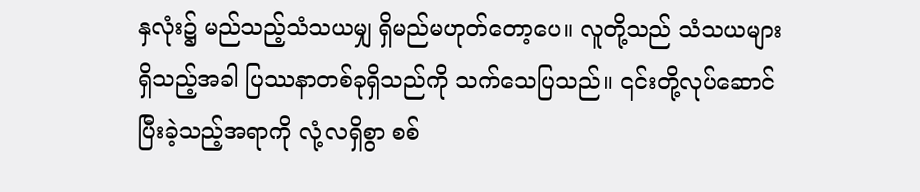နှလုံး၌ မည်သည့်သံသယမျှ ရှိမည်မဟုတ်တော့ပေ။ လူတို့သည် သံသယများရှိသည့်အခါ ပြဿနာတစ်ခုရှိသည်ကို သက်သေပြသည်။ ၎င်းတို့လုပ်ဆောင်ပြီးခဲ့သည့်အရာကို လုံ့လရှိစွာ စစ်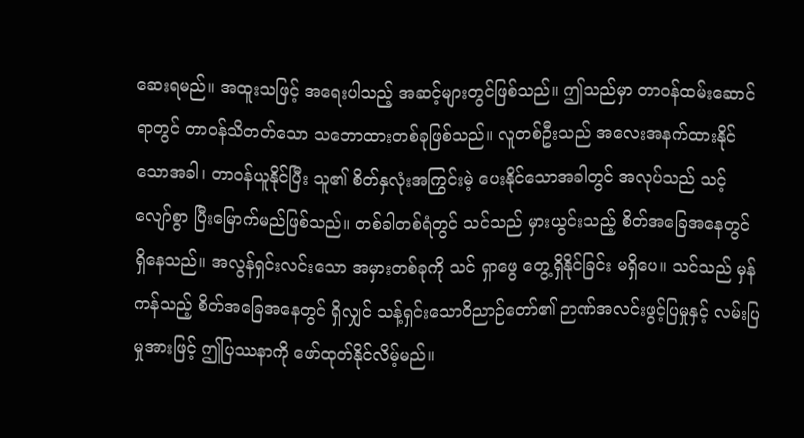ဆေးရမည်။ အထူးသဖြင့် အရေးပါသည့် အဆင့်များတွင်ဖြစ်သည်။ ဤသည်မှာ တာဝန်ထမ်းဆောင်ရာတွင် တာဝန်သိတတ်သော သဘောထားတစ်ခုဖြစ်သည်။ လူတစ်ဦးသည် အလေးအနက်ထားနိုင်သောအခါ၊ တာဝန်ယူနိုင်ပြီး သူ၏ စိတ်နှလုံးအကြွင်းမဲ့ ပေးနိုင်သောအခါတွင် အလုပ်သည် သင့်လျော်စွာ ပြီးမြောက်မည်ဖြစ်သည်။ တစ်ခါတစ်ရံတွင် သင်သည် မှားယွင်းသည့် စိတ်အခြေအနေတွင် ရှိနေသည်။ အလွန်ရှင်းလင်းသော အမှားတစ်ခုကို သင် ရှာဖွေ တွေ့ရှိနိုင်ခြင်း မရှိပေ။ သင်သည် မှန်ကန်သည့် စိတ်အခြေအနေတွင် ရှိလျှင် သန့်ရှင်းသောဝိညာဉ်တော်၏ ဉာဏ်အလင်းဖွင့်ပြမှုနှင့် လမ်းပြမှုအားဖြင့် ဤပြဿနာကို ဖော်ထုတ်နိုင်လိမ့်မည်။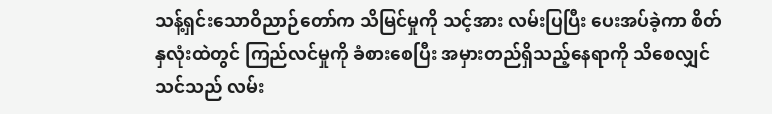သန့်ရှင်းသောဝိညာဉ်တော်က သိမြင်မှုကို သင့်အား လမ်းပြပြီး ပေးအပ်ခဲ့ကာ စိတ်နှလုံးထဲတွင် ကြည်လင်မှုကို ခံစားစေပြီး အမှားတည်ရှိသည့်နေရာကို သိစေလျှင် သင်သည် လမ်း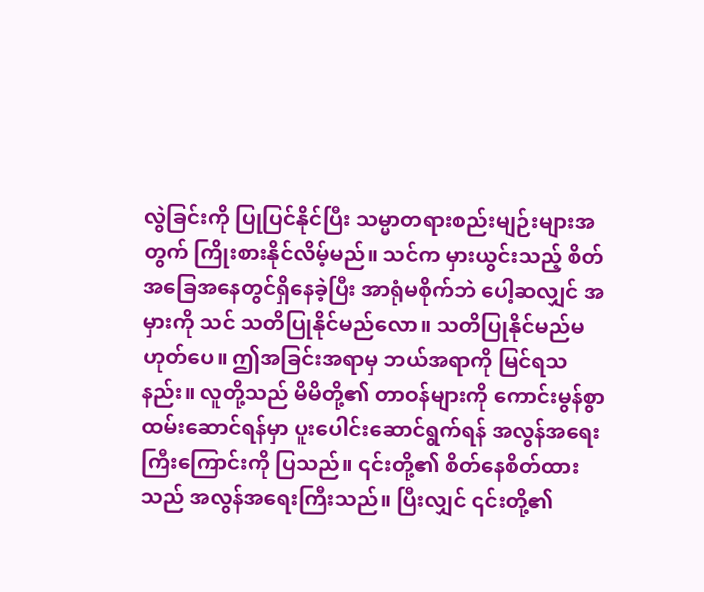လွဲခြင်းကို ပြုပြင်နိုင်ပြီး သမ္မာတရားစည်းမျဉ်းများအတွက် ကြိုးစားနိုင်လိမ့်မည်။ သင်က မှားယွင်းသည့် စိတ်အခြေအနေတွင်ရှိနေခဲ့ပြီး အာရုံမစိုက်ဘဲ ပေါ့ဆလျှင် အမှားကို သင် သတိပြုနိုင်မည်လော။ သတိပြုနိုင်မည်မဟုတ်ပေ။ ဤအခြင်းအရာမှ ဘယ်အရာကို မြင်ရသနည်း။ လူတို့သည် မိမိတို့၏ တာဝန်များကို ကောင်းမွန်စွာ ထမ်းဆောင်ရန်မှာ ပူးပေါင်းဆောင်ရွက်ရန် အလွန်အရေးကြီးကြောင်းကို ပြသည်။ ၎င်းတို့၏ စိတ်နေစိတ်ထားသည် အလွန်အရေးကြီးသည်။ ပြီးလျှင် ၎င်းတို့၏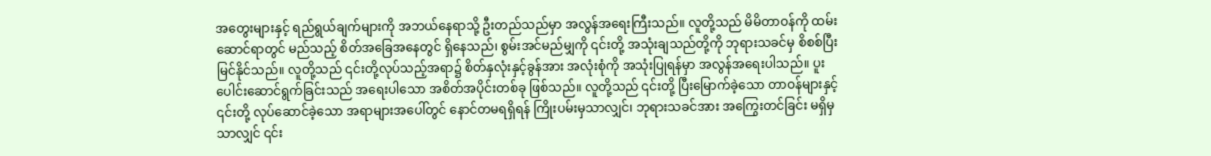အတွေးများနှင့် ရည်ရွယ်ချက်များကို အဘယ်နေရာသို့ ဦးတည်သည်မှာ အလွန်အရေးကြီးသည်။ လူတို့သည် မိမိတာဝန်ကို ထမ်းဆောင်ရာတွင် မည်သည့် စိတ်အခြေအနေတွင် ရှိနေသည်၊ စွမ်းအင်မည်မျှကို ၎င်းတို့ အသုံးချသည်တို့ကို ဘုရားသခင်မှ စိစစ်ပြီး မြင်နိုင်သည်။ လူတို့သည် ၎င်းတို့လုပ်သည့်အရာ၌ စိတ်နှလုံးနှင့်ခွန်အား အလုံးစုံကို အသုံးပြုရန်မှာ အလွန်အရေးပါသည်။ ပူးပေါင်းဆောင်ရွက်ခြင်းသည် အရေးပါသော အစိတ်အပိုင်းတစ်ခု ဖြစ်သည်။ လူတို့သည် ၎င်းတို့ ပြီးမြောက်ခဲ့သော တာဝန်များနှင့် ၎င်းတို့ လုပ်ဆောင်ခဲ့သော အရာများအပေါ်တွင် နောင်တမရရှိရန် ကြိုးပမ်းမှသာလျှင်၊ ဘုရားသခင်အား အကြွေးတင်ခြင်း မရှိမှသာလျှင် ၎င်း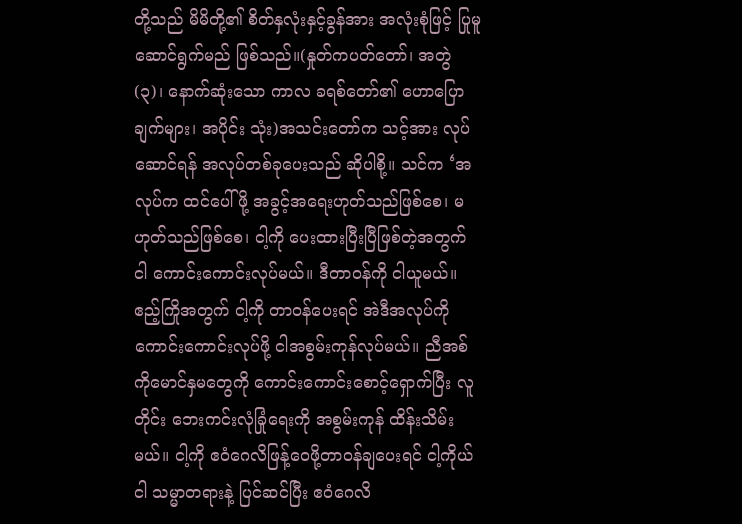တို့သည် မိမိတို့၏ စိတ်နှလုံးနှင့်ခွန်အား အလုံးစုံဖြင့် ပြုမူဆောင်ရွက်မည် ဖြစ်သည်။(နှုတ်ကပတ်တော်၊ အတွဲ (၃)၊ နောက်ဆုံးသော ကာလ ခရစ်တော်၏ ဟောပြောချက်များ၊ အပိုင်း သုံး)အသင်းတော်က သင့်အား လုပ်ဆောင်ရန် အလုပ်တစ်ခုပေးသည် ဆိုပါစို့။ သင်က ‘အလုပ်က ထင်ပေါ်ဖို့ အခွင့်အရေးဟုတ်သည်ဖြစ်စေ၊ မဟုတ်သည်ဖြစ်စေ၊ ငါ့ကို ပေးထားပြီးပြီဖြစ်တဲ့အတွက် ငါ ကောင်းကောင်းလုပ်မယ်။ ဒီတာဝန်ကို ငါယူမယ်။ ဧည့်ကြိုအတွက် ငါ့ကို တာဝန်ပေးရင် အဲဒီအလုပ်ကို ကောင်းကောင်းလုပ်ဖို့ ငါအစွမ်းကုန်လုပ်မယ်။ ညီအစ်ကိုမောင်နှမတွေကို ကောင်းကောင်းစောင့်ရှောက်ပြီး လူတိုင်း ဘေးကင်းလုံခြုံရေးကို အစွမ်းကုန် ထိန်းသိမ်းမယ်။ ငါ့ကို ဧဝံဂေလိဖြန့်ဝေဖို့တာဝန်ချပေးရင် ငါ့ကိုယ်ငါ သမ္မာတရားနဲ့ ပြင်ဆင်ပြီး ဧဝံဂေလိ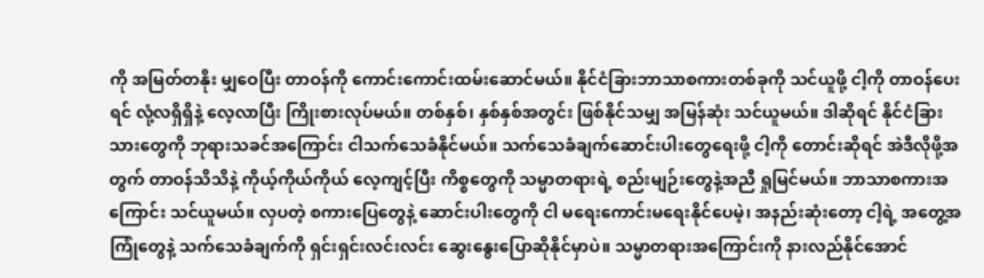ကို အမြတ်တနိုး မျှဝေပြီး တာဝန်ကို ကောင်းကောင်းထမ်းဆောင်မယ်။ နိုင်ငံခြားဘာသာစကားတစ်ခုကို သင်ယူဖို့ ငါ့ကို တာဝန်ပေးရင် လုံ့လရှိရှိနဲ့ လေ့လာပြီး ကြိုးစားလုပ်မယ်။ တစ်နှစ်၊ နှစ်နှစ်အတွင်း ဖြစ်နိုင်သမျှ အမြန်ဆုံး သင်ယူမယ်။ ဒါဆိုရင် နိုင်ငံခြားသားတွေကို ဘုရားသခင်အကြောင်း ငါသက်သေခံနိုင်မယ်။ သက်သေခံချက်ဆောင်းပါးတွေရေးဖို့ ငါ့ကို တောင်းဆိုရင် အဲဒီလိုဖို့အတွက် တာဝန်သိသိနဲ့ ကိုယ့်ကိုယ်ကိုယ် လေ့ကျင့်ပြီး ကိစ္စတွေကို သမ္မာတရားရဲ့ စည်းမျဉ်းတွေနဲ့အညီ ရှုမြင်မယ်။ ဘာသာစကားအကြောင်း သင်ယူမယ်။ လှပတဲ့ စကားပြေတွေနဲ့ ဆောင်းပါးတွေကို ငါ မရေးကောင်းမရေးနိုင်ပေမဲ့၊ အနည်းဆုံးတော့ ငါ့ရဲ့ အတွေ့အကြုံတွေနဲ့ သက်သေခံချက်ကို ရှင်းရှင်းလင်းလင်း ဆွေးနွေးပြောဆိုနိုင်မှာပဲ။ သမ္မာတရားအကြောင်းကို နားလည်နိုင်အောင်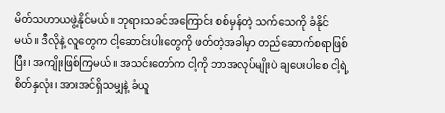မိတ်သဟာယဖွဲ့နိုင်မယ်။ ဘုရားသခင်အကြောင်း စစ်မှန်တဲ့ သက်သေကို ခံနိုင်မယ်။ ဒီလိုနဲ့ လူတွေက ငါ့ဆောင်းပါးတွေကို ဖတ်တဲ့အခါမှာ တည်ဆောက်စရာဖြစ်ပြီး၊ အကျိုးဖြစ်ကြမယ်။ အသင်းတော်က ငါ့ကို ဘာအလုပ်မျိုးပဲ ချပေးပါစေ ငါ့ရဲ့ စိတ်နှလုံး၊ အားအင်ရှိသမျှနဲ့ ခံယူ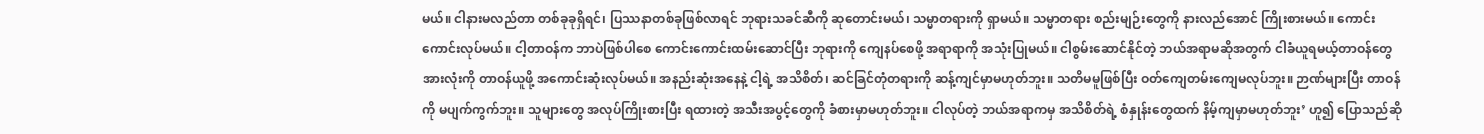မယ်။ ငါနားမလည်တာ တစ်ခုခုရှိရင်၊ ပြဿနာတစ်ခုဖြစ်လာရင် ဘုရားသခင်ဆီကို ဆုတောင်းမယ်၊ သမ္မာတရားကို ရှာမယ်။ သမ္မာတရား စည်းမျဉ်းတွေကို နားလည်အောင် ကြိုးစားမယ်။ ကောင်းကောင်းလုပ်မယ်။ ငါ့တာဝန်က ဘာပဲဖြစ်ပါစေ ကောင်းကောင်းထမ်းဆောင်ပြီး ဘုရားကို ကျေနပ်စေဖို့ အရာရာကို အသုံးပြုမယ်။ ငါစွမ်းဆောင်နိုင်တဲ့ ဘယ်အရာမဆိုအတွက် ငါခံယူရမယ့်တာဝန်တွေအားလုံးကို တာဝန်ယူဖို့ အကောင်းဆုံးလုပ်မယ်။ အနည်းဆုံးအနေနဲ့ ငါ့ရဲ့ အသိစိတ်၊ ဆင်ခြင်တုံတရားကို ဆန့်ကျင်မှာမဟုတ်ဘူး။ သတိမမူဖြစ်ပြီး ဝတ်ကျေတမ်းကျေမလုပ်ဘူး။ ဉာဏ်များပြီး တာဝန်ကို မပျက်ကွက်ဘူး။ သူများတွေ အလုပ်ကြိုးစားပြီး ရထားတဲ့ အသီးအပွင့်တွေကို ခံစားမှာမဟုတ်ဘူး။ ငါလုပ်တဲ့ ဘယ်အရာကမှ အသိစိတ်ရဲ့ စံနှုန်းတွေထက် နိမ့်ကျမှာမဟုတ်ဘူး’ ဟူ၍ ပြောသည်ဆို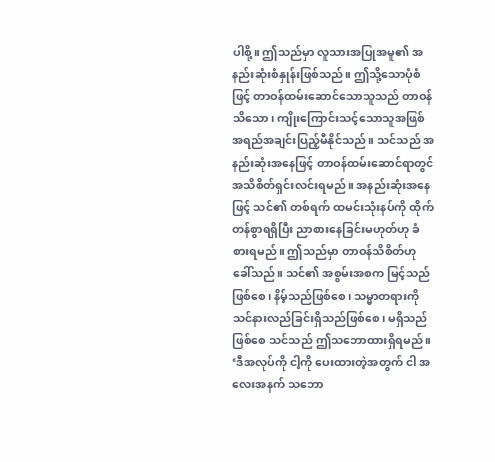ပါစို့။ ဤသည်မှာ လူသားအပြုအမူ၏ အနည်းဆုံးစံနှုန်းဖြစ်သည်။ ဤသို့သောပုံစံဖြင့် တာဝန်ထမ်းဆောင်သောသူသည် တာဝန်သိသော၊ ကျိုးကြောင်းသင့်သောသူအဖြစ် အရည်အချင်းပြည့်မီနိုင်သည်။ သင်သည် အနည်းဆုံးအနေဖြင့် တာဝန်ထမ်းဆောင်ရာတွင် အသိစိတ်ရှင်းလင်းရမည်။ အနည်းဆုံးအနေဖြင့် သင်၏ တစ်ရက် ထမင်းသုံးနပ်ကို ထိုက်တန်စွာရရှိပြီး ညာစားနေခြင်းမဟုတ်ဟု ခံစားရမည်။ ဤသည်မှာ တာဝန်သိစိတ်ဟု ခေါ်သည်။ သင်၏ အစွမ်းအစက မြင့်သည်ဖြစ်စေ၊ နိမ့်သည်ဖြစ်စေ၊ သမ္မာတရားကို သင်နားလည်ခြင်းရှိသည်ဖြစ်စေ၊ မရှိသည်ဖြစ်စေ သင်သည် ဤသဘောထားရှိရမည်။ ‘ဒီအလုပ်ကို ငါ့ကို ပေးထားတဲ့အတွက် ငါ အလေးအနက် သဘော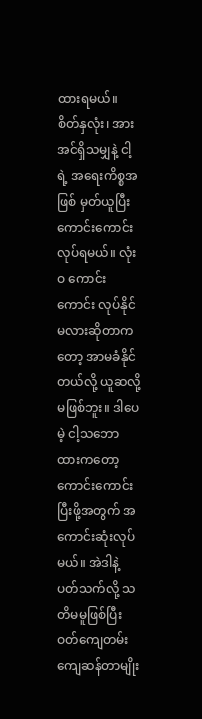ထားရမယ်။ စိတ်နှလုံး၊ အားအင်ရှိသမျှနဲ့ ငါ့ရဲ့ အရေးကိစ္စအဖြစ် မှတ်ယူပြီး ကောင်းကောင်းလုပ်ရမယ်။ လုံးဝ ကောင်းကောင်း လုပ်နိုင်မလားဆိုတာကတော့ အာမခံနိုင်တယ်လို့ ယူဆလို့ မဖြစ်ဘူး။ ဒါပေမဲ့ ငါ့သဘောထားကတော့ ကောင်းကောင်းပြီးဖို့အတွက် အကောင်းဆုံးလုပ်မယ်။ အဲဒါနဲ့ ပတ်သက်လို့ သတိမမူဖြစ်ပြီး ဝတ်ကျေတမ်းကျေဆန်တာမျိုး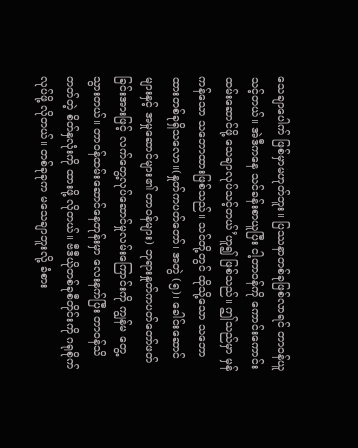သေချာပေါက် ဖြစ်မှာမဟုတ်ဘူး။ ပြဿနာတစ်ခုဖြစ်လာရင် တာဝန်ယူသင့်တယ်။ အဲဒီကနေ သင်ခန်းစာယူပြီး ငါ့တာဝန်ကို ကောင်းကောင်းထမ်းဆောင်ဖို့ သေချာလုပ်သင့်တယ်’ဟူ၍ ဖြစ်သည်။ ဤသည်မှာ မှန်ကန်သော သဘောထားဖြစ်သည်။ သင်တို့တွင် ထိုသို့သော သဘောထားတစ်ခုရှိသလော။(နှုတ်ကပတ်တော်၊ အတွဲ (၅)၊ ခေါင်းဆောင်များနှင့် အမှုဆောင်များ၏ တာဝန်များ) ဘုရားနှုတ်ကပတ်တော်ဖတ်ခြင်းအားဖြင့် လက်တွေ့လုပ်ဆောင်မှုလမ်းကြောင်းကို ကျွန်မ တွေ့သွားတယ်။ တာဝန်ထမ်းဆောင်နေတုန်းမှာ လေးနက်ပြီး တာဝန်သိတတ်တဲ့ စိတ်နှလုံးကို ထားဖို့ လိုတယ်။ ဗီဒီယိုတစ်ခုစီတိုင်းကို ဂရုစိုက်လုပ်ဖို့ လိုတယ်။ တစ်ခုခုက မသေချာဘူးလို့ ခံစား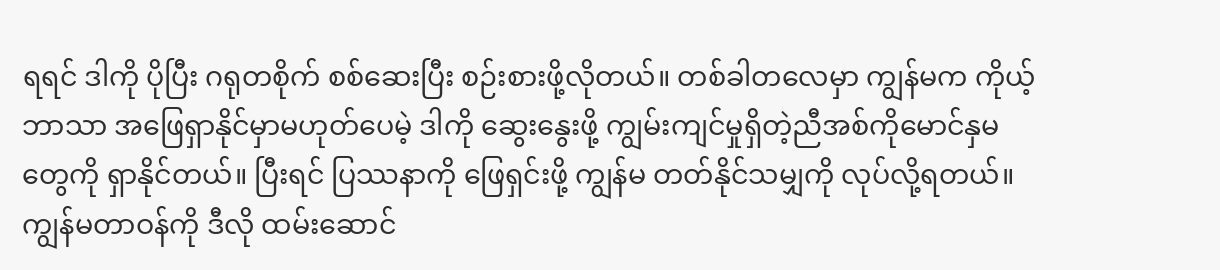ရရင် ဒါကို ပိုပြီး ဂရုတစိုက် စစ်ဆေးပြီး စဉ်းစားဖို့လိုတယ်။ တစ်ခါတလေမှာ ကျွန်မက ကိုယ့်ဘာသာ အဖြေရှာနိုင်မှာမဟုတ်ပေမဲ့ ဒါကို ဆွေးနွေးဖို့ ကျွမ်းကျင်မှုရှိတဲ့ညီအစ်ကိုမောင်နှမတွေကို ရှာနိုင်တယ်။ ပြီးရင် ပြဿနာကို ဖြေရှင်းဖို့ ကျွန်မ တတ်နိုင်သမျှကို လုပ်လို့ရတယ်။ ကျွန်မတာဝန်ကို ဒီလို ထမ်းဆောင်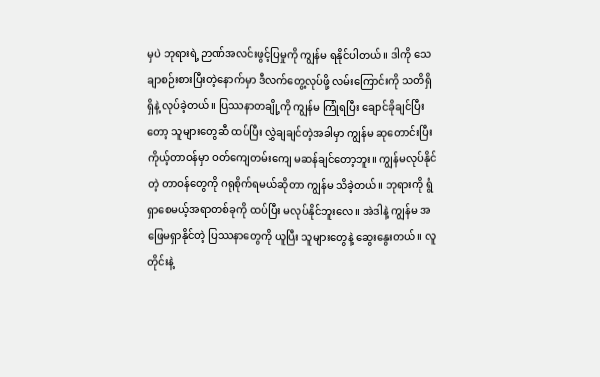မှပဲ ဘုရားရဲ့ ဉာဏ်အလင်းဖွင့်ပြမှုကို ကျွန်မ ရနိုင်ပါတယ်။ ဒါကို သေချာစဉ်းစားပြီးတဲ့နောက်မှာ ဒီလက်တွေ့လုပ်ဖို့ လမ်းကြောင်းကို သတိရှိရှိနဲ့ လုပ်ခဲ့တယ်။ ပြဿနာတချို့ကို ကျွန်မ ကြုံရပြီး ချောင်ခိုချင်ပြီးတော့ သူများတွေဆီ ထပ်ပြီး လွှဲချချင်တဲ့အခါမှာ ကျွန်မ ဆုတောင်းပြီး ကိုယ့်တာဝန်မှာ ဝတ်ကျေတမ်းကျေ မဆန်ချင်တော့ဘူး။ ကျွန်မလုပ်နိုင်တဲ့ တာဝန်တွေကို ဂရုစိုက်ရမယ်ဆိုတာ ကျွန်မ သိခဲ့တယ်။ ဘုရားကို ရွံရှာစေမယ့်အရာတစ်ခုကို ထပ်ပြီး မလုပ်နိုင်ဘူးလေ။ အဲဒါနဲ့ ကျွန်မ အဖြေမရှာနိုင်တဲ့ ပြဿနာတွေကို ယူပြီး သူများတွေနဲ့ ဆွေးနွေးတယ်။ လူတိုင်းနဲ့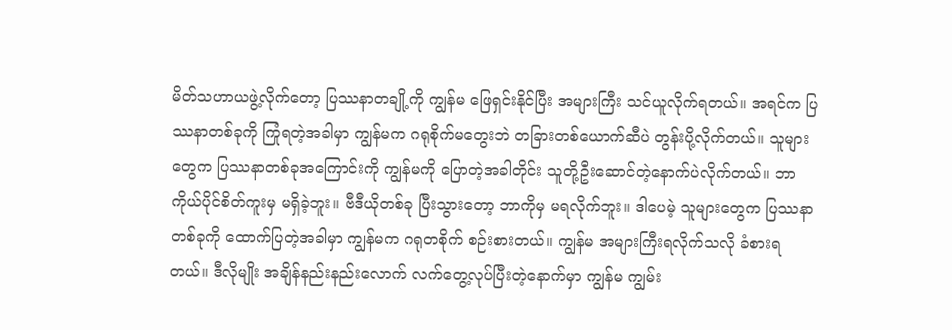မိတ်သဟာယဖွဲ့လိုက်တော့ ပြဿနာတချို့ကို ကျွန်မ ဖြေရှင်းနိုင်ပြီး အများကြီး သင်ယူလိုက်ရတယ်။ အရင်က ပြဿနာတစ်ခုကို ကြုံရတဲ့အခါမှာ ကျွန်မက ဂရုစိုက်မတွေးဘဲ တခြားတစ်ယောက်ဆီပဲ တွန်းပို့လိုက်တယ်။ သူများတွေက ပြဿနာတစ်ခုအကြောင်းကို ကျွန်မကို ပြောတဲ့အခါတိုင်း သူတို့ဦးဆောင်တဲ့နောက်ပဲလိုက်တယ်။ ဘာကိုယ်ပိုင်စိတ်ကူးမှ မရှိခဲ့ဘူး။ ဗီဒီယိုတစ်ခု ပြီးသွားတော့ ဘာကိုမှ မရလိုက်ဘူး။ ဒါပေမဲ့ သူများတွေက ပြဿနာတစ်ခုကို ထောက်ပြတဲ့အခါမှာ ကျွန်မက ဂရုတစိုက် စဉ်းစားတယ်။ ကျွန်မ အများကြီးရလိုက်သလို ခံစားရတယ်။ ဒီလိုမျိုး အချိန်နည်းနည်းလောက် လက်တွေ့လုပ်ပြီးတဲ့နောက်မှာ ကျွန်မ ကျွမ်း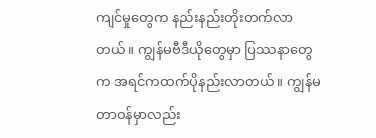ကျင်မှုတွေက နည်းနည်းတိုးတက်လာတယ်။ ကျွန်မဗီဒီယိုတွေမှာ ပြဿနာတွေက အရင်ကထက်ပိုနည်းလာတယ်။ ကျွန်မတာဝန်မှာလည်း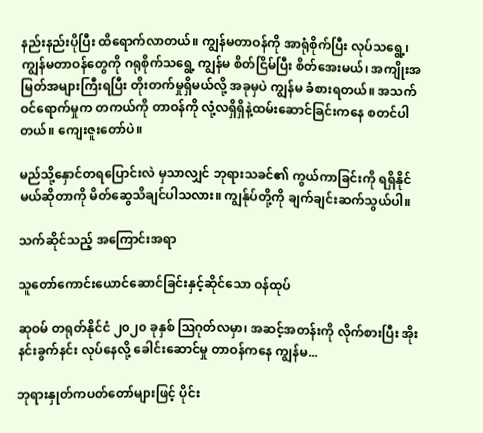နည်းနည်းပိုပြီး ထိရောက်လာတယ်။ ကျွန်မတာဝန်ကို အာရုံစိုက်ပြီး လုပ်သရွေ့၊ ကျွန်မတာဝန်တွေကို ဂရုစိုက်သရွေ့ ကျွန်မ စိတ်ငြိမ်ပြီး စိတ်အေးမယ်၊ အကျိုးအမြတ်အများကြီးရပြီး တိုးတက်မှုရှိမယ်လို့ အခုမှပဲ ကျွန်မ ခံစားရတယ်။ အသက်ဝင်ရောက်မှုက တကယ်ကို တာဝန်ကို လုံ့လရှိရှိနဲ့ထမ်းဆောင်ခြင်းကနေ စတင်ပါတယ်။ ကျေးဇူးတော်ပဲ။

မည်သို့နှောင်တရပြောင်းလဲ မှသာလျှင် ဘုရားသခင်၏ ကွယ်ကာခြင်းကို ရရှိနိုင်မယ်ဆိုတာကို မိတ်ဆွေသိချင်ပါသလား။ ကျွန်ုပ်တို့ကို ချက်ချင်းဆက်သွယ်ပါ။

သက်ဆိုင်သည့် အကြောင်းအရာ

သူတော်ကောင်းယောင်ဆောင်ခြင်းနှင့်ဆိုင်သော ဝန်ထုပ်

ဆုဝမ် တရုတ်နိုင်ငံ ၂၀၂၀ ခုနှစ် ဩဂုတ်လမှာ၊ အဆင့်အတန်းကို လိုက်စားပြီး အိုးနင်းခွက်နင်း လုပ်နေလို့ ခေါင်းဆောင်မှု တာဝန်ကနေ ကျွန်မ...

ဘုရားနှုတ်ကပတ်တော်များဖြင့် ပိုင်း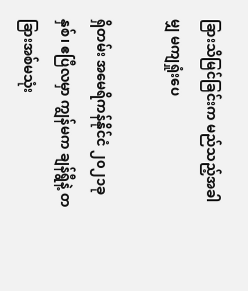ခြားသိမြင်ခြင်းက မည်သည့်အခါမျှ မကျရှုံးပေ

ရှိတမ်း အမေရိကန်နိုင်ငံ ၂၀၂၁ခုနှစ်၊ ဧပြီလမှာ ကျွန်မက ချန်ရွီနဲ့ တခြားအစ်မသုံး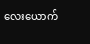လေးယောက်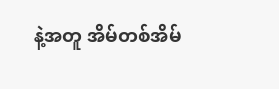နဲ့အတူ အိမ်တစ်အိမ်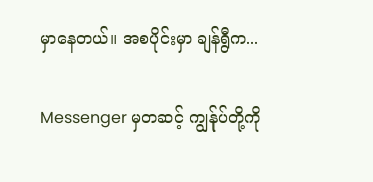မှာနေတယ်။ အစပိုင်းမှာ ချန်ရွီက...

Messenger မှတဆင့် ကျွန်ုပ်တို့ကို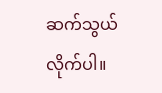ဆက်သွယ်လိုက်ပါ။